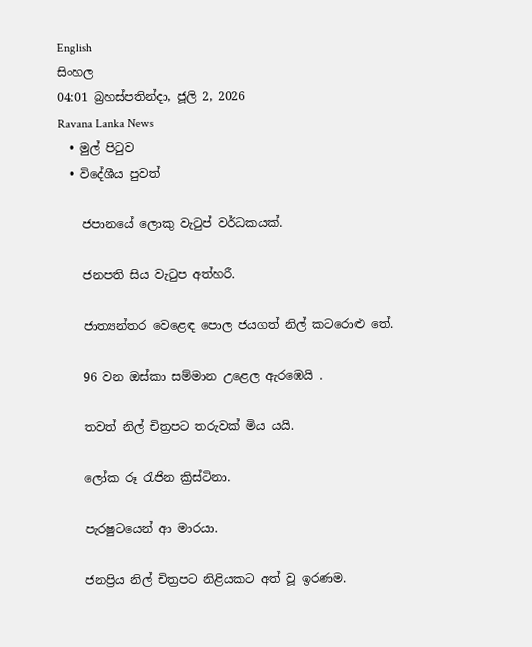English
සිංහල
04:01 බ්‍රහස්පතින්දා, ජූලි 2, 2026
Ravana Lanka News
  • මුල් පිටුව
  • විදේශීය පුවත්

    ජපානයේ ලොකු වැටුප් වර්ධකයක්.

    ජනපති සිය වැටුප අත්හරී.

    ජාත්‍යන්තර වෙළෙඳ පොල ජයගත් නිල් කටරොළු තේ.

    96 වන ඔස්කා සම්මාන උළෙල ඇරඹෙයි .

    තවත් නිල් චිත්‍රපට තරුවක් මිය යයි.

    ලෝක රූ රැජින ක්‍රිස්ටිනා.

    පැරෂුටයෙන් ආ මාරයා.

    ජනප්‍රිය නිල් චිත්‍රපට නිළියකට අත් වූ ඉරණම.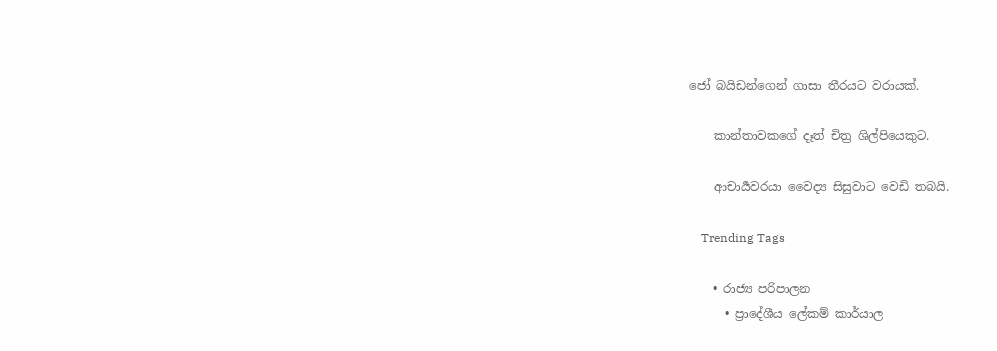ජෝ බයිඩන්ගෙන් ගාසා තීරයට වරායක්.

    කාන්තාවකගේ දෑත් චිත්‍ර ශිල්පියෙකුට.

    ආචාර්‍යවරයා වෛද්‍ය සිසුවාට වෙඩි තබයි.

    Trending Tags

    • රාජ්‍ය පරිපාලන
      • ප්‍රාදේශීය ලේකම් කාර්යාල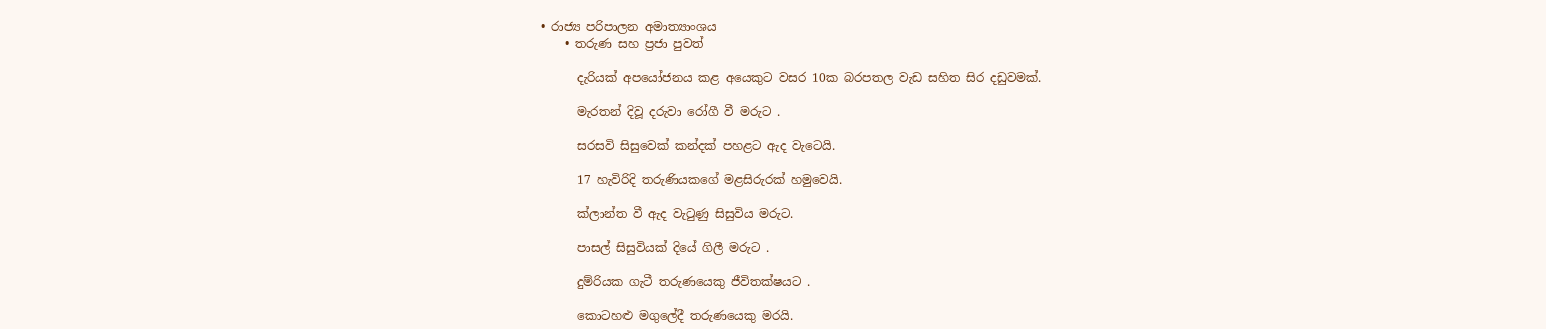• රාජ්‍ය පරිපාලන අමාත්‍යාංශය
    • තරුණ සහ ප්‍රජා පුවත්

      දැරියක් අපයෝජනය කළ අයෙකුට වසර 10ක බරපතල වැඩ සහිත සිර දඩුවමක්.

      මැරතන් දිවූ දරුවා රෝගී වී මරුට .

      සරසවි සිසුවෙක් කන්දක් පහළට ඇද වැටෙයි.

      17 හැවිරිදි තරුණියකගේ මළසිරුරක් හමුවෙයි.

      ක්ලාන්ත වී ඇද වැටුණු සිසුවිය මරුට.

      පාසල් සිසුවියක් දියේ ගිලී මරුට .

      දුම්රියක ගැටී තරුණයෙකු ජීවිතක්ෂයට .

      කොටහළු මගුලේදී තරුණයෙකු මරයි.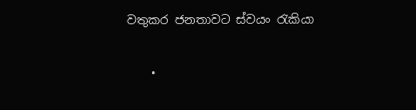වතුකර ජනතාවට ස්වයං රැකියා

    •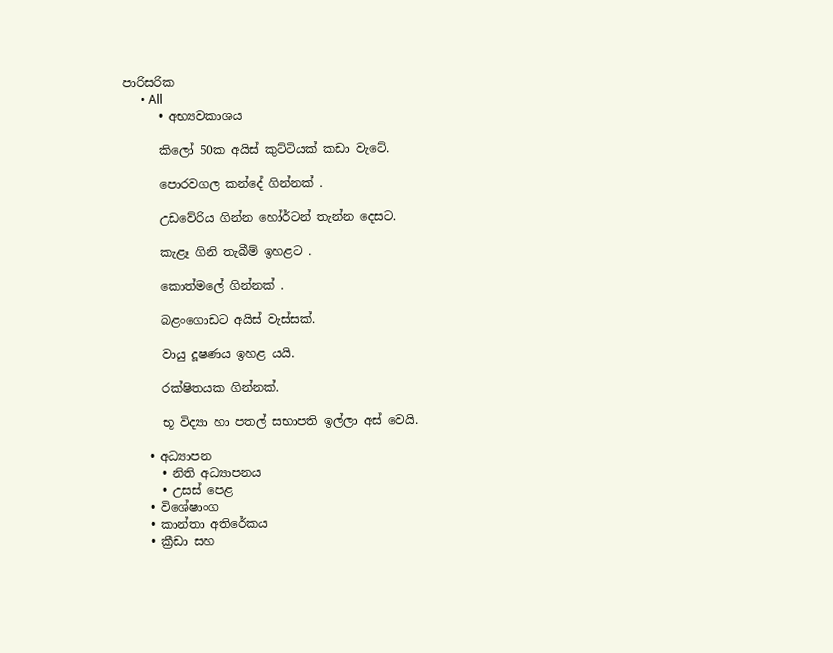පාරිසරික
      • All
      • අභ්‍යවකාශය

      කිලෝ 50ක අයිස් කුට්ටියක් කඩා වැටේ.

      පොරවගල කන්දේ ගින්නක් .

      උඩවේරිය ගින්න හෝර්ටන් තැන්න දෙසට.

      කැළෑ ගිනි තැබීම් ඉහළට .

      කොත්මලේ ගින්නක් .

      බළංගොඩට අයිස් වැස්සක්.

      වායු දූෂණය ඉහළ යයි.

      රක්ෂිතයක ගින්නක්.

      භූ විද්‍යා හා පතල් සභාපති ඉල්ලා අස් වෙයි.

    • අධ්‍යාපන
      • නිති අධ්‍යාපනය
      • උසස් පෙළ
    • විශේෂාංග
    • කාන්තා අතිරේකය
    • ක්‍රීඩා සහ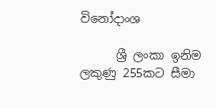විනෝදාංශ

      ශ්‍රී ලංකා ඉනිම ලකුණු 255කට සීමා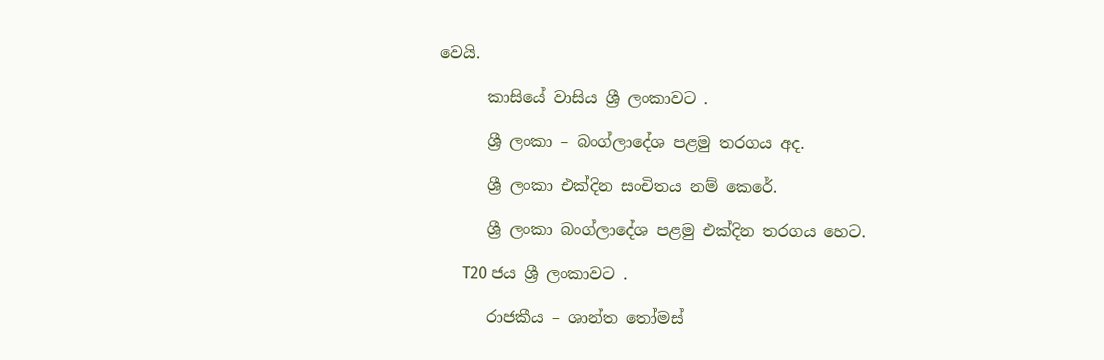වෙයි.

      කාසියේ වාසිය ශ්‍රී ලංකාවට .

      ශ්‍රී ලංකා – බංග්ලාදේශ පළමු තරගය අද.

      ශ්‍රී ලංකා එක්දින සංචිතය නම් කෙරේ.

      ශ්‍රී ලංකා බංග්ලාදේශ පළමු එක්දින තරගය හෙට.

      T20 ජය ශ්‍රී ලංකාවට .

      රාජකීය – ශාන්ත තෝමස්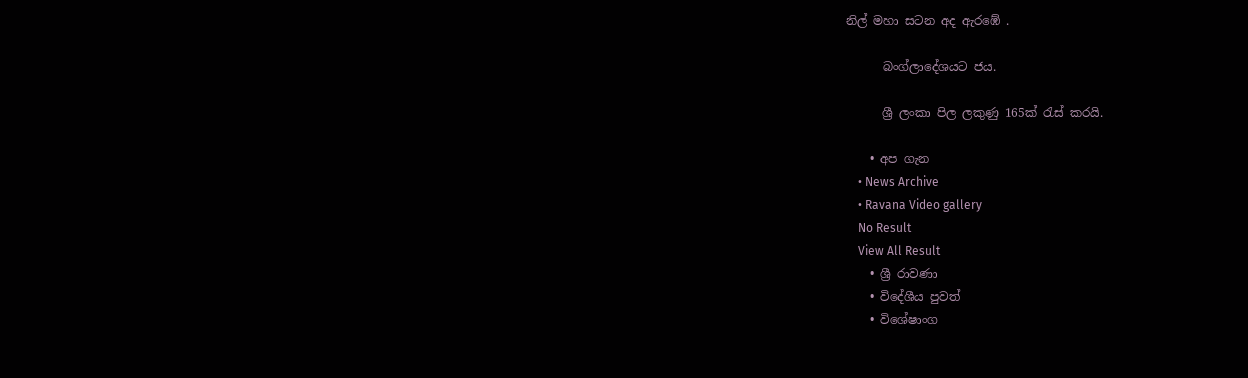නිල් මහා සටන අද ඇරඹේ .

      බංග්ලාදේශයට ජය.

      ශ්‍රී ලංකා පිල ලකුණු 165ක් රැස් කරයි.

    • අප ගැන
    • News Archive
    • Ravana Video gallery
    No Result
    View All Result
    • ශ්‍රී රාවණා
    • විදේශීය පුවත්
    • විශේෂාංග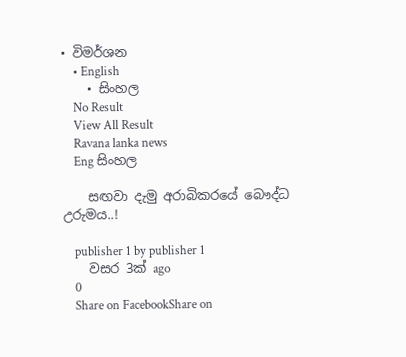• විමර්ශන
    • English
    • සිංහල
    No Result
    View All Result
    Ravana lanka news
    Eng සිංහල

    සඟවා දැමු අරාබිකරයේ බෞද්ධ උරුමය..!

    publisher 1 by publisher 1
    වසර 3ක් ago
    0
    Share on FacebookShare on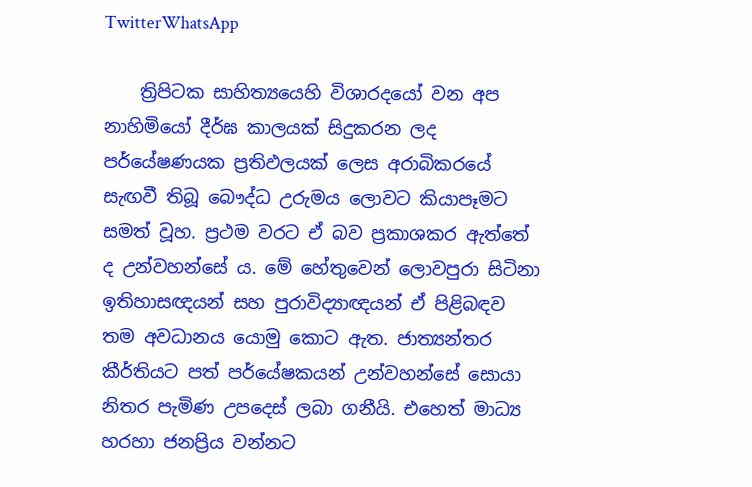TwitterWhatsApp

    ත්‍රිපිටක සාහිත්‍යයෙහි විශාරදයෝ වන අප නාහිමියෝ දීර්ඝ කාලයක් සිදුකරන ලද පර්යේෂණයක ප්‍රතිඵලයක් ලෙස අරාබිකරයේ සැඟවී තිබූ බෞද්ධ උරුමය ලොවට කියාපෑමට සමත් වූහ. ප්‍රථම වරට ඒ බව ප්‍රකාශකර ඇත්තේ ද උන්වහන්සේ ය. මේ හේතුවෙන් ලොවපුරා සිටිනා ඉතිහාසඥයන් සහ පුරාවිද්‍යාඥයන් ඒ පිළිබඳව තම අවධානය යොමු කොට ඇත. ජාත්‍යන්තර කීර්තියට පත් පර්යේෂකයන් උන්වහන්සේ සොයා නිතර පැමිණ උපදෙස් ලබා ගනීයි. එහෙත් මාධ්‍ය හරහා ජනප්‍රිය වන්නට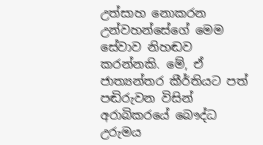උත්සාහ නොකරන උන්වහන්සේගේ මෙම සේවාව නිහඬව කරන්නකි. මේ, ඒ ජාත්‍යන්තර කීර්තියට පත් පඬිරුවන විසින් අරාබිකරයේ බෞද්ධ උරුමය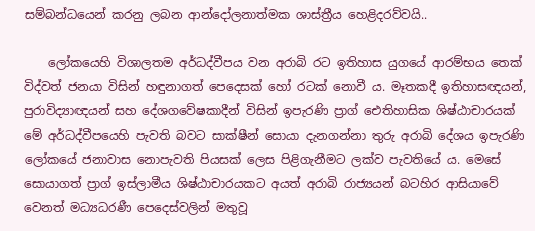සම්බන්ධයෙන් කරනු ලබන ආන්දෝලනාත්මක ශාස්ත්‍රීය හෙළිදරව්වයි..

    ලෝකයෙහි විශාලතම අර්ධද්වීපය වන අරාබි රට ඉතිහාස යුගයේ ආරම්භය තෙක් විද්වත් ජනයා විසින් හඳුනාගත් පෙදෙසක් හෝ රටක් නොවී ය. මෑතකදී ඉතිහාසඥයන්, පුරාවිද්‍යාඥයන් සහ දේශගවේෂකාදීන් විසින් ඉපැරණි ප්‍රාග් ඓතිහාසික ශිෂ්ඨාචාරයක් මේ අර්ධද්වීප‍යෙහි පැවති බවට සාක්ෂීන් සොයා දැනගන්නා තුරු අරාබි දේශය ඉපැරණි ලෝකයේ ජනාවාස නොපැවති පියසක් ලෙස පිළිගැනීමට ලක්ව පැවතියේ ය. මෙසේ සොයාගත් ප්‍රාග් ඉස්ලාමීය ශිෂ්ඨාචාරයකට අයත් අරාබි රාජ්‍යයන් බටහිර ආසියාවේ වෙනත් මධ්‍යධරණී පෙදෙස්වලින් මතුවූ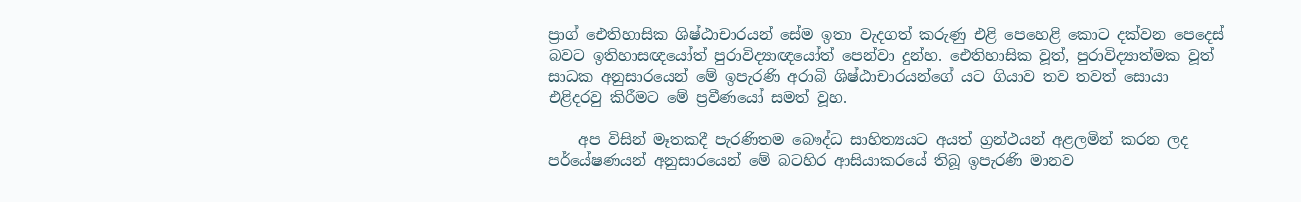ප්‍රාග් ඓතිහාසික ශිෂ්ඨාචාරයන් සේම ඉතා වැදගත් කරුණු එළි පෙහෙළි කොට දක්වන පෙදෙස් බවට ඉතිහාසඥයෝත් පුරාවිද්‍යාඥයෝත් පෙන්වා දුන්හ. ඓතිහාසික වූත්, පුරාවිද්‍යාත්මක වූත් සාධක අනුසාරයෙන් මේ ඉපැරණි අරාබි ශිෂ්ඨාචාරයන්ගේ යට ගියාව තව තවත් සොයා එළිදරවු කිරීමට මේ ප්‍රවීණයෝ සමත් වූහ.

    අප විසින් මෑතකදී පැරණිතම බෞද්ධ සාහිත්‍යයට අයත් ග්‍රන්ථයන් අළලමින් කරන ලද පර්යේෂණයන් අනුසාරයෙන් මේ බටහිර ආසියාකරයේ තිබූ ඉපැරණි මානව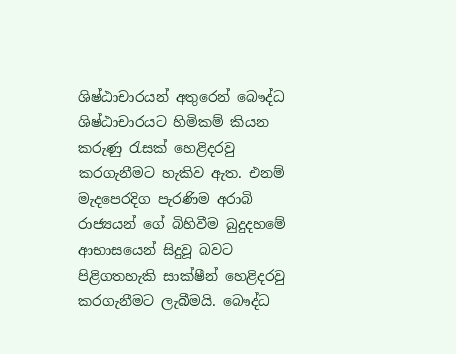ශිෂ්ඨාචාරයන් අතුරෙන් බෞද්ධ ශිෂ්ඨාචාරයට හිමිකම් කියන කරුණු රැසක් හෙළිදරවු කරගැනීමට හැකිව ඇත. එනම් මැදපෙරදිග පැරණිම අරාබි රාජ්‍යයන් ගේ බිහිවීම බුදුදහමේ ආභාසයෙන් සිදුවූ බවට පිළිගතහැකි සාක්ෂීන් හෙළිදරවු කරගැනීමට ලැබීමයි. බෞද්ධ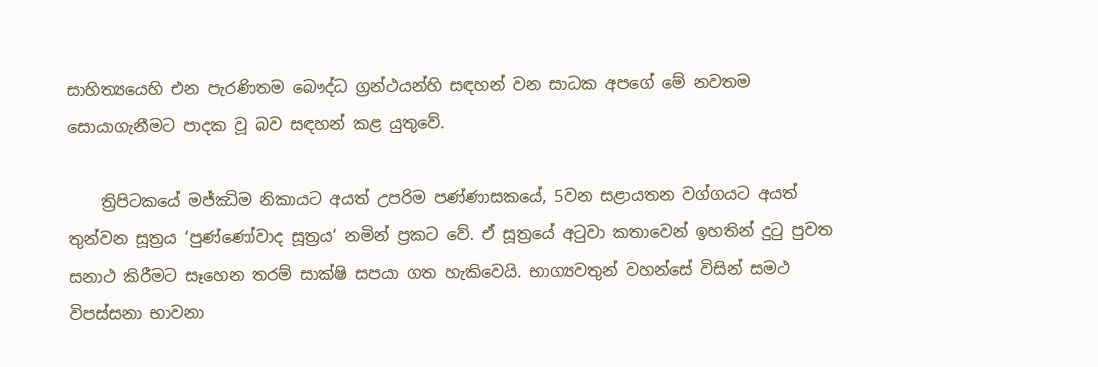සාහිත්‍යයෙහි එන පැරණිතම බෞද්ධ ග්‍රන්ථයන්හි සඳහන් වන සාධක අපගේ මේ නවතම සොයාගැනීමට පාදක වූ බව සඳහන් කළ යුතුවේ.

    ත්‍රිපිටකයේ මජ්ඣිම නිකායට අයත් උපරිම පණ්ණාසකයේ, 5වන සළායතන වග්ගයට අයත් තුන්වන සූත්‍රය ‘පුණ්ණෝවාද සූත්‍රය‘ නමින් ප්‍රකට වේ. ඒ සූත්‍රයේ අටුවා කතාවෙන් ඉහතින් දුටු පුවත සනාථ කිරීමට සෑහෙන තරම් සාක්ෂි සපයා ගත හැකිවෙයි. භාග්‍යවතුන් වහන්සේ විසින් සමථ විපස්සනා භාවනා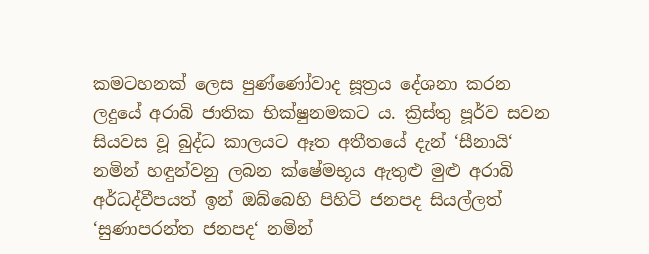කමටහනක් ලෙස පුණ්ණෝවාද සූත්‍රය දේශනා කරන ලදුයේ අරාබි ජාතික භික්ෂුනමකට ය. ක්‍රිස්තු පූර්ව සවන සියවස වූ බුද්ධ කාලයට ඈත අතීතයේ දැන් ‘සීනායි‘ නමින් හඳුන්වනු ලබන ක්ෂේමභූය ඇතුළු මුළු අරාබි අර්ධද්වීපයත් ඉන් ඔබ්බෙහි පිහිටි ජනපද සියල්ලත් ‘සුණාපරන්ත ජනපද‘ නමින්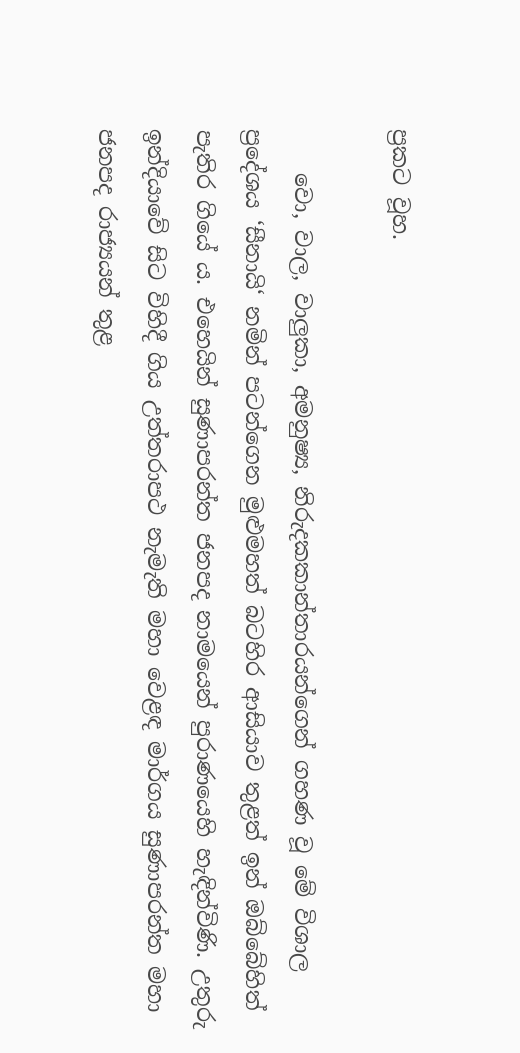ප්‍රකට වූහ.

    වො, වාල, වාලුකා, අමනුෂ්‍ය, නිරුදකකාන්තාරයන්ගෙන් ගහණ වූ මේ විශාල ප්‍රදේශය ‘සීනායි‘ නමින් පටන්ගෙන මුළුමහත් බටහිර ආසියාව තුළත් ඉන් ඔබ්බේහිත් පැතිර ගියේ ය. එහෙයින් සුණාපරන්ත ජනපද නාමයෙන් පුරාණයෙහි හැඳින්විණි. උතුරු ඉන්දියාවේ සිට විහිදී ගිය උත්තරාපථ නැමැති මහා වෙළඳ මාර්ගය සුණාපරන්ත මහා ජනපද රාජ්‍යයන් තුළ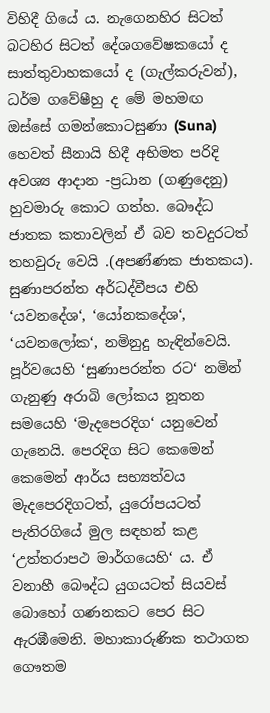විහිදී ගියේ ය. නැගෙනහිර සිටත් බටහිර සිටත් දේශගවේෂකයෝ ද සාත්තුවාහකයෝ ද (ගැල්කරුවන්), ධර්ම ගවේෂීහු ද මේ මහමඟ ඔස්සේ ගමන්කොටසුණා (Suna) හෙවත් සීනායි හිදී අභිමත පරිදි අවශ්‍ය ආදාන -ප්‍රධාන (ගණුදෙනු) හුවමාරු කොට ගත්හ. බෞද්ධ ජාතක කතාවලින් ඒ බව තවදුරටත් තහවුරු වෙයි .(අපණ්ණක ජාතකය). සුණාපරන්ත අර්ධද්වීපය එහි ‘යවනදේශ‘, ‘යෝනකදේශ‘, ‘යවනලෝක‘, නමිනුදු හැඳින්වෙයි. පූර්වයෙහි ‘සුණාපරන්ත රට‘ නමින් ගැනුණු අරාබි ලෝකය නූතන සමයෙහි ‘මැදපෙරදිග‘ යනුවෙන් ගැනෙයි. පෙරදිග සිට කෙමෙන් කෙමෙන් ආර්ය සභ්‍යත්වය මැදපෙරදිගටත්, යුරෝපයටත් පැතිරගියේ මුල සඳහන් කළ ‘උත්තරාපථ මාර්ගයෙහි‘ ය. ඒ වනාහී බෞද්ධ යුගයටත් සියවස් බොහෝ ගණනකට පෙර සිට ඇරඹීමෙනි. මහාකාරුණික තථාගත ගෞතම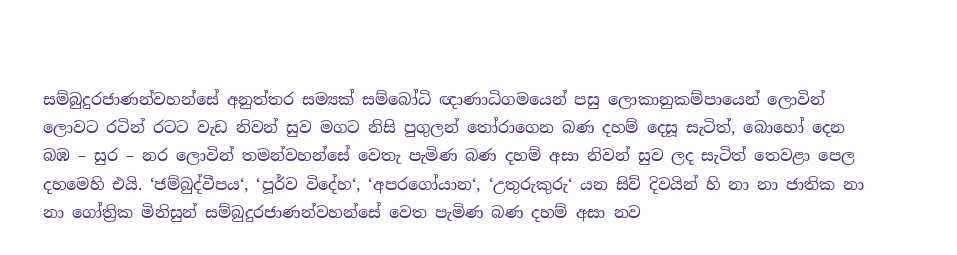සම්බුදුරජාණන්වහන්සේ අනුත්තර සම්‍යක් සම්බෝධි ඥාණාධිගමයෙන් පසු ලොකානුකම්පායෙන් ලොවින් ලොවට රටින් රටට වැඩ නිවන් සුව මගට නිසි පුගුලන් තෝරාගෙන බණ දහම් දෙසූ සැටිත්, බොහෝ දෙන බඹ – සුර – නර ලොවින් තමන්වහන්සේ වෙතැ පැමිණ බණ දහම් අසා නිවන් සුව ලද සැටිත් තෙවළා පෙල දහමෙහි එයි. ‘ජම්බුද්වීපය‘, ‘පූර්ව විදේහ‘, ‘අපරගෝයාන‘, ‘උතුරුකුරු‘ යන සිව් දිවයින් හි නා නා ජාතික නා නා ගෝත්‍රික මිනිසුන් සම්බුදුරජාණන්වහන්සේ වෙත පැමිණ බණ දහම් අසා නව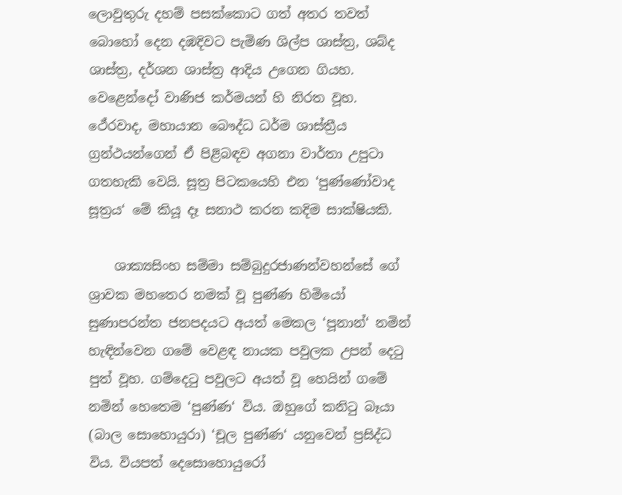ලොවුතුරු දහම් පසක්කොට ගත් අතර තවත් බොහෝ දෙන දඹදිවට පැමිණ ශිල්ප ශාස්ත්‍ර, ශබ්ද ශාස්ත්‍ර, දර්ශන ශාස්ත්‍ර ආදිය උගෙන ගියහ. වෙළෙන්දෝ වාණිජ කර්මයන් හි නිරත වූහ. ථේරවාද, මහායාන බෞද්ධ ධර්ම ශාස්ත්‍රීය ග්‍රන්ථයන්ගෙන් ඒ පිළිබඳව අගනා වාර්තා උපුටා ගතහැකි වෙයි. සූත්‍ර පිටකයෙහි එන ‘පුණ්ණෝවාද සූත්‍රය‘ මේ කියූ දෑ සනාථ කරන කදිම සාක්ෂියකි.

    ශාක්‍යසිංහ සම්මා සම්බුදුරජාණන්වහන්සේ ගේ ශ්‍රාවක මහතෙර නමක් වූ පුණ්ණ හිමියෝ සුණාපරන්ත ජනපදයට අයත් මෙකල ‘පූනාන්‘ නමින් හැඳින්වෙන ගමේ වෙළඳ නායක පවුලක උපන් දෙටු පුත් වූහ. ගම්දෙටු පවුලට අයත් වූ හෙයින් ගමේ නමින් හෙතෙම ‘පුණ්ණ‘ විය. ඔහුගේ කනිටු බෑයා (බාල සොහොයුරා) ‘චූල පුණ්ණ‘ යනුවෙන් ප්‍රසිද්ධ විය. වියපත් දෙසොහොයුරෝ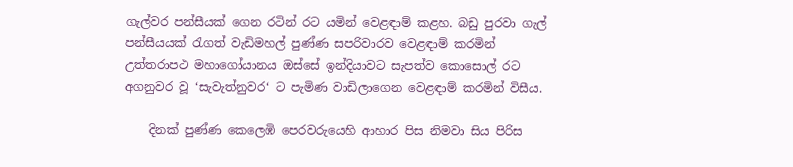ගැල්වර පන්සීයක් ගෙන රටින් රට යමින් වෙළඳාම් කළහ. බඩු පුරවා ගැල් පන්සීයයක් රැගත් වැඩිමහල් පුණ්ණ සපරිවාරව වෙළඳාම් කරමින් උත්තරාපථ මහාගෝයානය ඔස්සේ ඉන්දියාවට සැපත්ව කොසොල් රට අගනුවර වූ ‘සැවැත්නුවර‘ ට පැමිණ වාඩිලාගෙන වෙළඳාම් කරමින් විසීය.

    දිනක් පුණ්ණ කෙලෙඹි පෙරවරුයෙහි ආහාර පිස නිමවා සිය පිරිස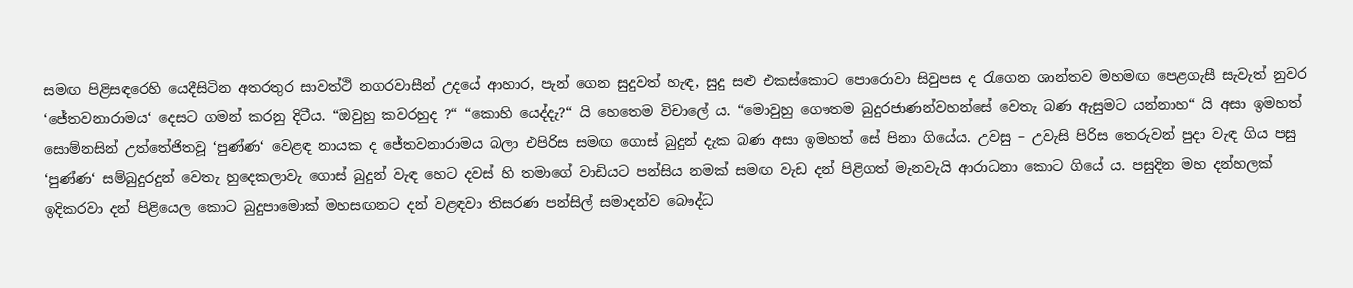සමඟ පිළිසඳරෙහි යෙදීසිටින අතරතුර සාවත්ථි නගරවාසීන් උදයේ ආහාර, පැන් ගෙන සුදුවත් හැඳ, සුදු සළු එකස්කොට පොරොවා සිවුපස ද රැ‍ගෙන ශාන්තව මහමඟ පෙළගැසී සැවැත් නුවර ‘ජේතවනාරාමය‘ දෙසට ගමන් කරනු දිටීය. “ඔවුහු කවරහුද ?“ “කොහි යෙද්දැ?“ යි හෙතෙම විචාලේ ය. “මොවුහු ගෞතම බුදුරජාණන්වහන්සේ වෙතැ බණ ඇසුමට යන්නාහ“ යි අසා ඉමහත් සොම්නසින් උත්තේජිතවූ ‘පුණ්ණ‘ වෙළඳ නායක ද ජේතවනාරාමය බලා එපිරිස සමඟ ගොස් බුදුන් දැක බණ අසා ඉමහත් සේ පිනා ගියේය. උවසු – උවැසි පිරිස තෙරුවන් පුදා වැඳ ගිය පසු ‘පුණ්ණ‘ සම්බුදුරදුන් වෙතැ හුදෙකලාවැ ගොස් බුදුන් වැඳ හෙට දවස් හි තමාගේ වාඩියට පන්සිය නමක් සමඟ වැඩ දන් පිළිගත් මැනවැයි ආරාධනා කොට ගියේ ය. පසුදින මහ දන්හලක් ඉදිකරවා දන් පිළියෙල කොට බුදුපාමොක් මහසඟනට දන් වළඳවා තිසරණ පන්සිල් සමාදන්ව බෞද්ධ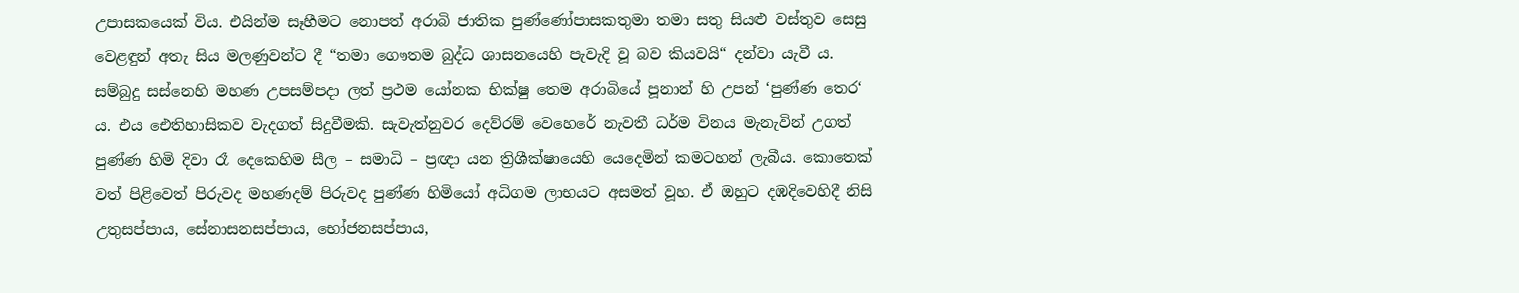උපාසකයෙක් විය. එයින්ම සෑහීමට නොපත් අරාබි ජාතික පුණ්ණෝපාසකතුමා තමා සතු සියළු වස්තුව සෙසු වෙළඳුන් අතැ සිය මලණුවන්ට දී “තමා ගෞතම බුද්ධ ශාසනයෙහි පැවැදි වූ බව කියවයි“ දන්වා යැවී ය. සම්බුදු සස්නෙහි මහණ උපසම්පදා ලත් ප්‍රථම යෝනක භික්ෂු තෙම අරාබියේ පූනාන් හි උපන් ‘පුණ්ණ තෙර‘ ය. එය ඓතිහාසිකව වැදගත් සිදුවීමකි. සැවැත්නුවර දෙව්රම් වෙහෙරේ නැවතී ධර්ම විනය මැනැවින් උගත් පුණ්ණ හිමි දිවා රෑ දෙකෙහිම සීල – සමාධි – ප්‍රඥා යන ත්‍රිශීක්ෂායෙහි යෙදෙමින් කමටහන් ලැබීය. කොතෙක් වත් පිළිවෙත් පිරුවද මහණදම් පිරුවද පුණ්ණ හිමියෝ අධිගම ලාභයට අසමත් වූහ. ඒ ඔහුට දඹදිවෙහිදී නිසි උතුසප්පාය, සේනාසනසප්පාය, භෝජනසප්පාය,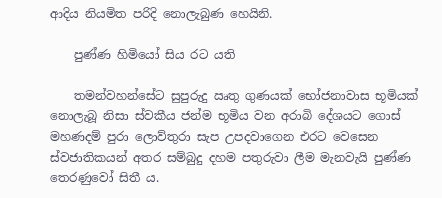ආදිය නියමිත පරිදි නොලැබුණ හෙයිනි.

    පුණ්ණ හිමියෝ සිය රට යති

    තමන්වහන්සේට සුපුරුදු ඍතු ගුණයක් භෝජනාවාස භූමියක් නොලැබූ නිසා ස්වකීය ජන්ම භූමිය වන අරාබි දේශයට ගොස් මහණදම් පුරා ලොව්තුරා සැප උපදවාගෙන එරට වෙසෙන ස්වජාතිකයන් අතර සම්බුදු දහම පතුරුවා ලීම මැනවැයි පුණ්ණ තෙරණුවෝ සිතී ය.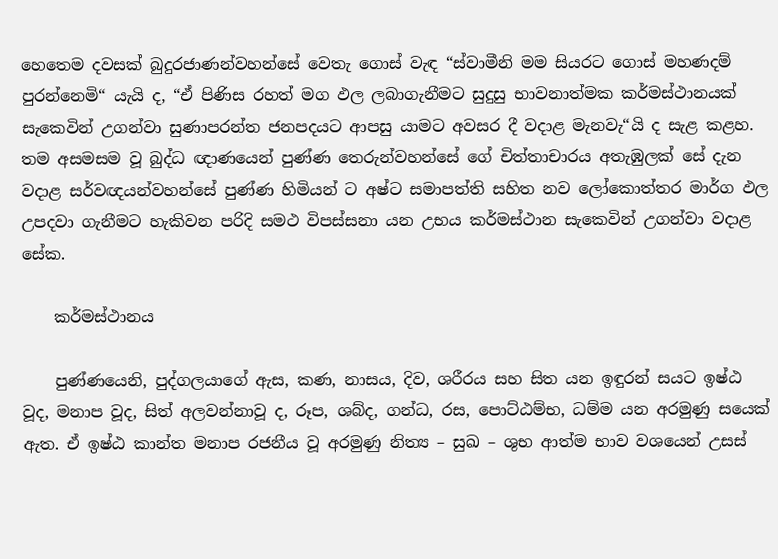හෙතෙම දවසක් බුදුරජාණන්වහන්සේ වෙතැ ගොස් වැඳ “ස්වාමීනි මම සියරට ගොස් මහණදම් පුරන්නෙමි“ යැයි ද, “ඒ පිණිස රහත් මග ඵල ලබාගැනීමට සුදුසු භාවනාත්මක කර්මස්ථානයක් සැකෙවින් උගන්වා සුණාපරන්ත ජනපදයට ආපසු යාමට අවසර දී වදාළ මැනවැ“යි ද සැළ කළහ. තම අසමසම වූ බුද්ධ ඥාණයෙන් පුණ්ණ තෙරුන්වහන්සේ ගේ චිත්තාචාරය අතැඹුලක් සේ දැන වදාළ සර්වඥයන්වහන්සේ පුණ්ණ හිමියන් ට අෂ්ට සමාපත්ති සහිත නව ලෝකොත්තර මාර්ග ඵල උපදවා ගැනීමට හැකිවන පරිදි සමථ විපස්සනා යන උභය කර්මස්ථාන සැකෙවින් උගන්වා වදාළ සේක.

    කර්මස්ථානය

    පුණ්ණයෙනි, පුද්ගලයාගේ ඇස, කණ, නාසය, දිව, ශරීරය සහ සිත යන ඉඳුරන් සයට ඉෂ්ඨ වූද, මනාප වූද, සිත් අලවන්නාවූ ද, රූප, ශබ්ද, ගන්ධ, රස, පොට්ඨම්භ, ධම්ම යන අරමුණු සයෙක් ඇත. ඒ ඉෂ්ඨ කාන්ත මනාප රජනීය වූ අරමුණු නිත්‍ය – සුඛ – ශුභ ආත්ම භාව වශයෙන් උසස්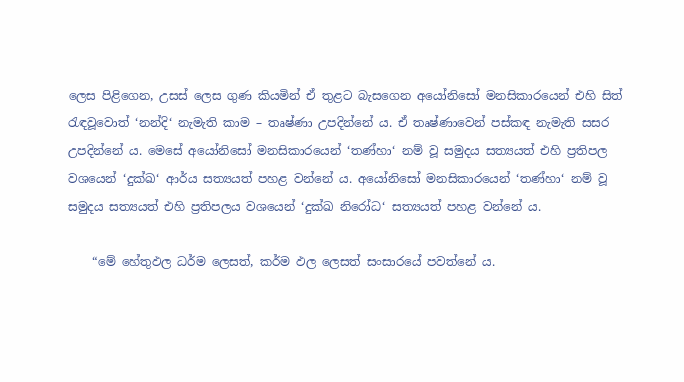ලෙස පිළිගෙන, උසස් ලෙස ගුණ කියමින් ඒ තුළට බැසගෙන අයෝනිසෝ මනසිකාරයෙන් එහි සිත් රැඳවූවොත් ‘නන්දි‘ නැමැති කාම – තෘෂ්ණා උපදින්නේ ය. ඒ තෘෂ්ණාවෙන් පස්කඳ නැමැති සසර උපදින්නේ ය. මෙසේ අයෝනිසෝ මනසිකාරයෙන් ‘තණ්හා‘ නම් වූ සමුදය සත්‍යයත් එහි ප්‍රතිපල වශයෙන් ‘දුක්ඛ‘ ආර්ය සත්‍යයත් පහළ වන්නේ ය. අයෝනිසෝ මනසිකාරයෙන් ‘තණ්හා‘ නම් වූ සමුදය සත්‍යයත් එහි ප්‍රතිපලය වශයෙන් ‘දුක්ඛ නිරෝධ‘ සත්‍යයත් පහළ වන්නේ ය.

    “මේ හේතුඵල ධර්ම ලෙසත්, කර්ම ඵල ලෙසත් සංසාරයේ පවත්නේ ය.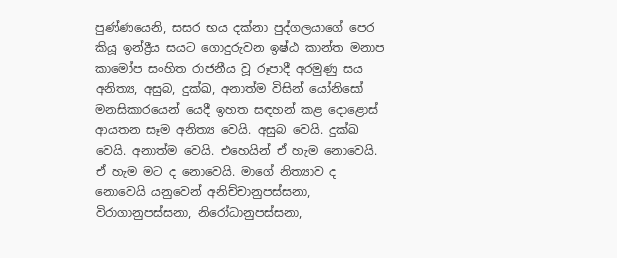පුණ්ණයෙනි, සසර භය දක්නා පුද්ගලයාගේ පෙර කියූ ඉන්ද්‍රීය සයට ගොදුරුවන ඉෂ්ඨ කාන්ත මනාප කාමෝප සංහිත රාජනීය වූ රූපාදී අරමුණු සය අනිත්‍ය, අසුබ, දුක්ඛ, අනාත්ම විසින් යෝනිසෝ මනසිකාරයෙන් යෙදී ඉහත සඳහන් කළ දොළොස් ආයතන සෑම අනිත්‍ය වෙයි. අසුබ වෙයි. දුක්ඛ වෙයි. අනාත්ම වෙයි. එහෙයින් ඒ හැම නොවෙයි. ඒ හැම මට ද නොවෙයි. මාගේ නිත්‍යාව ද නොවෙයි යනුවෙන් අනිච්චානුපස්සනා, විරාගානුපස්සනා, නිරෝධානුපස්සනා,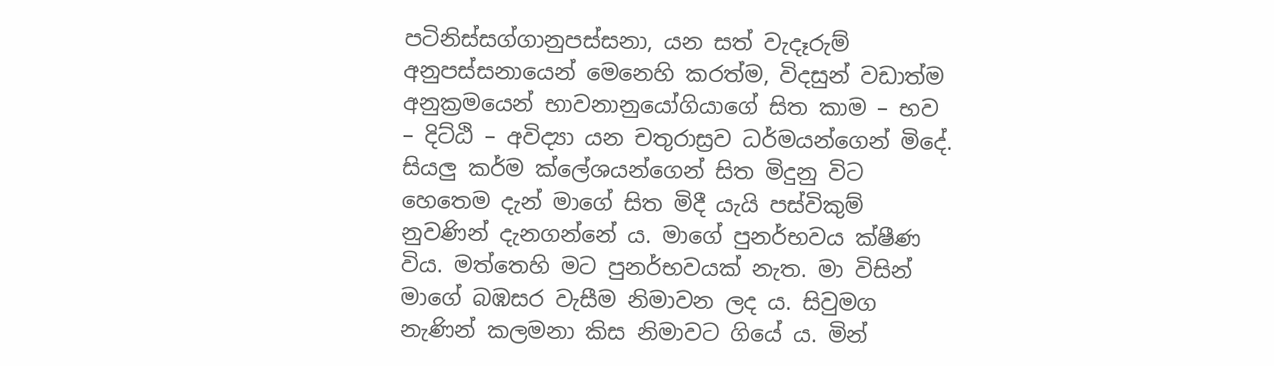පටිනිස්සග්ගානුපස්සනා, යන සත් වැදෑරුම් අනුපස්සනායෙන් මෙනෙහි කරත්ම, විදසුන් වඩාත්ම අනුක්‍රමයෙන් භාවනානුයෝගියාගේ සිත කාම – භව – දිට්ඨි – අවිද්‍යා යන චතුරාස්‍රව ධර්මයන්ගෙන් මිදේ. සියලු කර්ම ක්ලේශයන්ගෙන් සිත මිදුනු විට හෙතෙම දැන් මාගේ සිත මිදී යැයි පස්විකුම් නුවණින් දැනගන්නේ ය. මාගේ පුනර්භවය ක්ෂීණ විය. මත්තෙහි මට පුනර්භවයක් නැත. මා විසින් මාගේ බඹසර වැසීම නිමාවන ලද ය. සිවුමග නැණින් කලමනා කිස නිමාවට ගියේ ය. මින්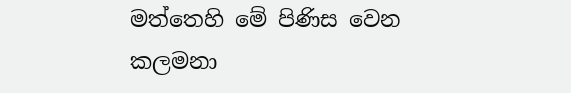මත්තෙහි මේ පිණිස වෙන කලමනා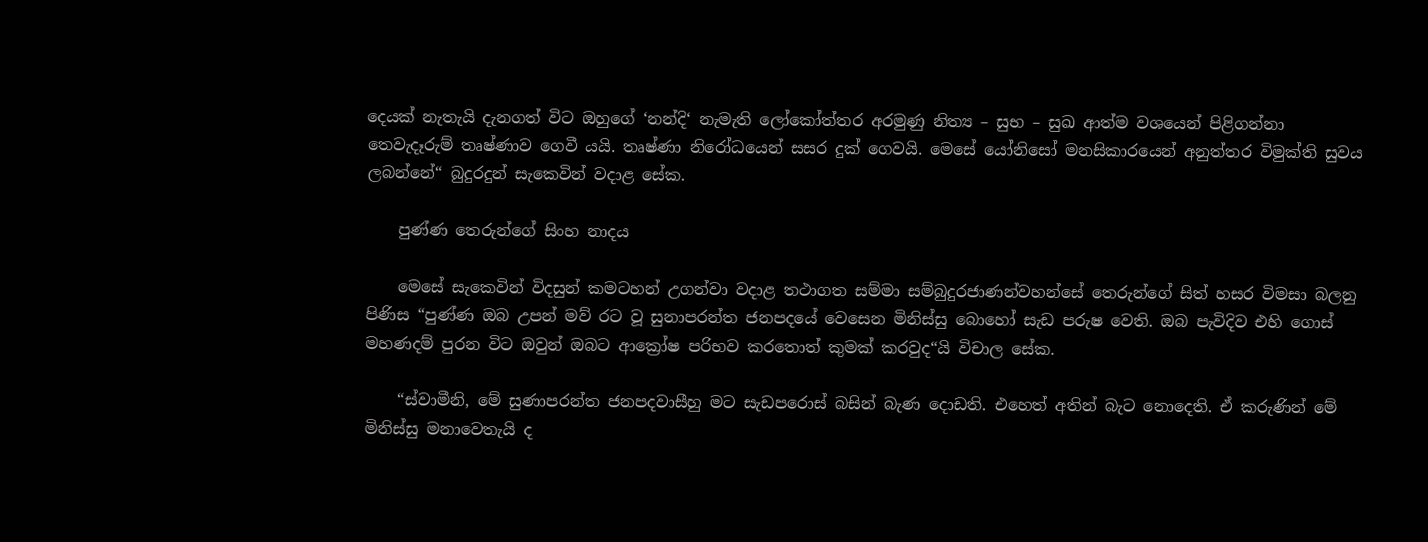දෙයක් නැතැයි දැනගත් විට ඔහුගේ ‘නන්දි‘ නැමැති ලෝකෝත්තර අරමුණු නිත්‍ය – සුභ – සුඛ ආත්ම වශයෙන් පිළිගන්නා තෙවැදෑරුම් තෘෂ්ණාව ගෙවී යයි. තෘෂ්ණා නිරෝධයෙන් සසර දුක් ගෙවයි. මෙසේ යෝනිසෝ මනසිකාරයෙන් අනුත්තර විමුක්ති සුවය ලබන්නේ“ බුදුරදුන් සැකෙවින් වදාළ සේක.

    පුණ්ණ තෙරුන්ගේ සිංහ නාදය

    මෙසේ සැකෙවින් විදසුන් කමටහන් උගන්වා වදාළ තථාගත සම්මා සම්බුදුරජාණන්වහන්සේ තෙරුන්ගේ සිත් හසර විමසා බලනු පිණිස “පුණ්ණ ඔබ උපන් මව් රට වූ සුනාපරන්ත ජනපදයේ වෙසෙන මිනිස්සු බොහෝ සැඩ පරුෂ වෙති. ඔබ පැවිදිව එහි ගොස් මහණදම් පුරන විට ඔවුන් ඔබට ආක්‍රෝෂ පරිභව කරතොත් කුමක් කරවුද“යි විචාල සේක.

    “ස්වාමීනි, මේ සුණාපරන්ත ජනපදවාසීහු මට සැඩපරොස් බසින් බැණ දොඩති. එහෙත් අතින් බැට නොදෙති. ඒ කරුණින් මේ මිනිස්සු මනාවෙතැයි ද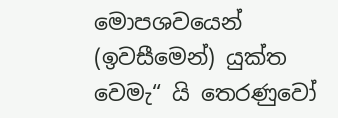මොපශවයෙන් (ඉවසීමෙන්) යුක්ත වෙමැ“ යි තෙරණුවෝ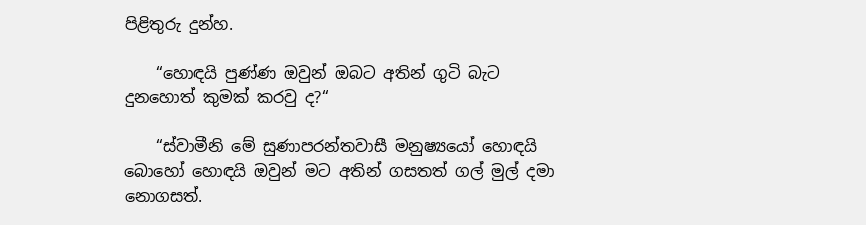පිළිතුරු දුන්හ.

    “හොඳයි පුණ්ණ ඔවුන් ඔබට අතින් ගුටි බැට දුනහොත් කුමක් කරවු ද?“

    “ස්වාමීනි මේ සුණාපරන්තවාසී මනුෂ්‍යයෝ හොඳයි බොහෝ හොඳයි ඔවුන් මට අතින් ගසතත් ගල් මුල් දමා නොගසත්.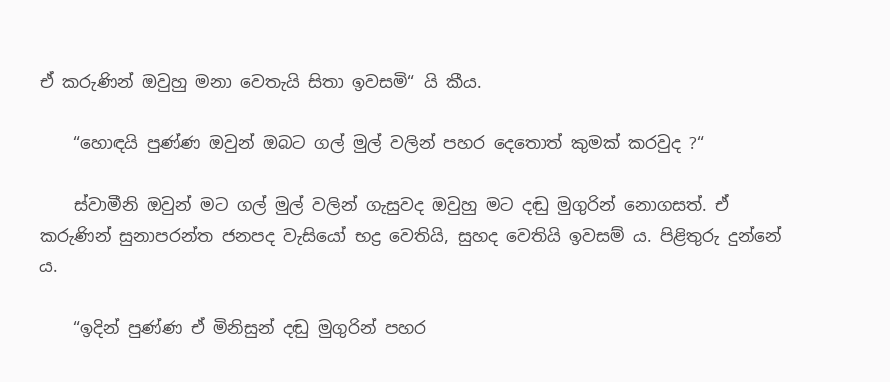ඒ කරුණින් ඔවුහු මනා වෙතැයි සිතා ඉවසමි“ යි කීය.

    “හොඳයි පුණ්ණ ඔවුන් ඔබට ගල් මුල් වලින් පහර දෙතොත් කුමක් කරවුද ?“

    ස්වාමීනි ඔවුන් මට ගල් මුල් වලින් ගැසුවද ඔවුහු මට දඬු මුගුරින් නොගසත්. ඒ කරුණින් සුනාපරන්ත ජනපද වැසියෝ භද්‍ර වෙතියි, සුහද වෙතියි ඉවසම් ය. පිළිතුරු දුන්නේ ය.

    “ඉදින් පුණ්ණ ඒ මිනිසුන් දඬු මුගුරින් පහර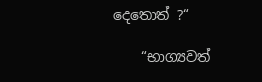දෙතොත් ?“

    “භාග්‍යවත්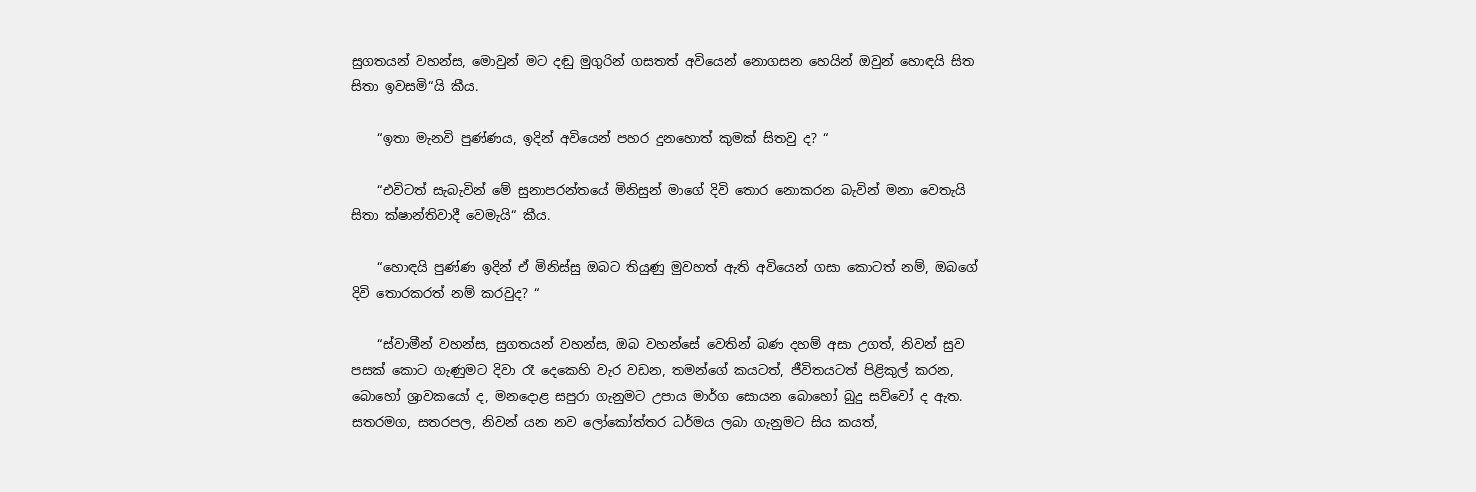සුගතයන් වහන්ස, මොවුන් මට දඬු මුගුරින් ගසතත් අවියෙන් නොගසන හෙයින් ඔවුන් හොඳයි සිත සිතා ඉවසමි“යි කීය.

    “ඉතා මැනවි පුණ්ණය, ඉදින් අවියෙන් පහර දුනහොත් කුමක් සිතවු ද? “

    “එවිටත් සැබැවින් මේ සුනාපරන්තයේ මිනිසුන් මාගේ දිවි තොර නොකරන බැවින් මනා වෙතැයි සිතා ක්ෂාන්තිවාදී වෙමැයි“ කීය.

    “හොඳයි පුණ්ණ ඉදින් ඒ මිනිස්සු ඔබට තියුණු මුවහත් ඇති අවියෙන් ගසා කොටත් නම්, ඔබගේ දිවි තොරකරත් නම් කරවුද? “

    “ස්වාමීන් වහන්ස, සුගතයන් වහන්ස, ඔබ වහන්සේ වෙතින් බණ දහම් අසා උගත්, නිවන් සුව පසක් කොට ගැණුමට දිවා රෑ දෙකෙහි වැර වඩන, තමන්ගේ කයටත්, ජීවිතයටත් පිළිකුල් කරන, බොහෝ ශ්‍රාවකයෝ ද, මනදොළ සපුරා ගැනුමට උපාය මාර්ග සොයන බොහෝ බුදු සව්වෝ ද ඇත. සතරමග, සතරපල, නිවන් යන නව ලෝකෝත්තර ධර්මය ලබා ගැනුමට සිය කයත්,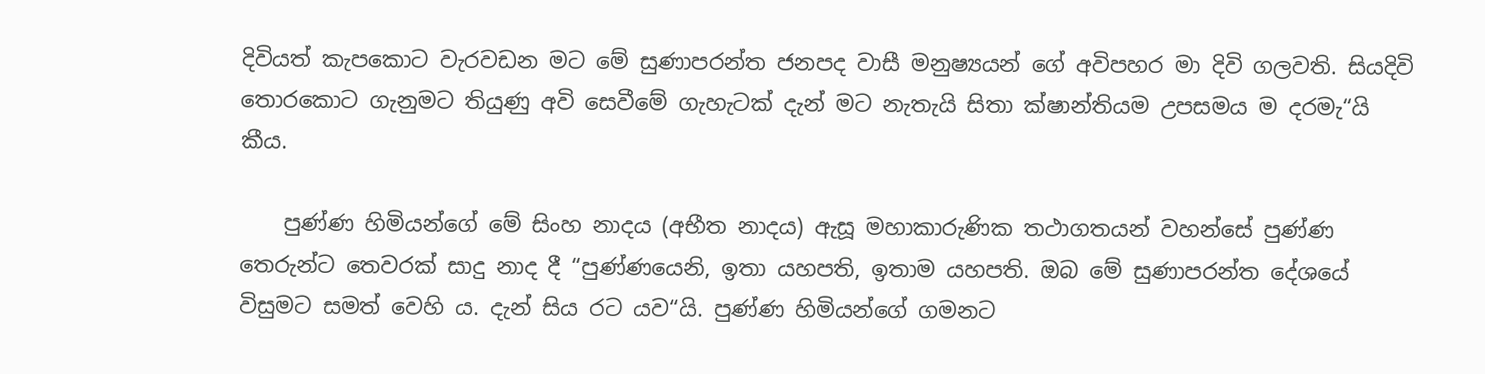දිවියත් කැපකොට වැරවඩන මට මේ සුණාපරන්ත ජනපද වාසී මනුෂ්‍යයන් ගේ අවිපහර මා දිවි ගලවති. සියදිවි තොරකොට ගැනුමට තියුණු අවි සෙවීමේ ගැහැටක් දැන් මට නැතැයි සිතා ක්ෂාන්තියම උපසමය ම දරමැ“යි කීය.

    පුණ්ණ හිමියන්ගේ මේ සිංහ නාදය (අභීත නාදය) ඇසූ මහාකාරුණික තථාගතයන් වහන්සේ පුණ්ණ තෙරුන්ට තෙවරක් සාදු නාද දී “පුණ්ණයෙනි, ඉතා යහපති, ඉතාම යහපති. ඔබ මේ සුණාපරන්ත දේශයේ විසුමට සමත් වෙහි ය. දැන් සිය රට යව“යි. පුණ්ණ හිමියන්ගේ ගමනට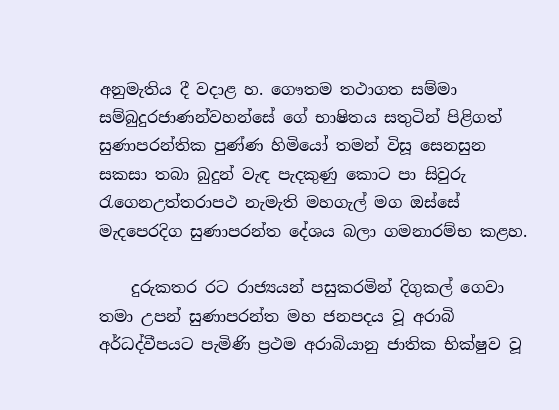අනුමැතිය දී වදාළ හ. ගෞතම තථාගත සම්මා සම්බුදුරජාණන්වහන්සේ ගේ භාෂිතය සතුටින් පිළිගත් සුණාපරන්තික පුණ්ණ හිමියෝ තමන් විසූ සෙනසුන සකසා තබා බුදුන් වැඳ පැදකුණු කොට පා සිවුරු රැගෙනඋත්තරාපථ නැමැති මහගැල් මග ඔස්සේ මැදපෙරදිග සුණාපරන්ත දේශය බලා ගමනාරම්භ කළහ.

    දුරුකතර රට රාජ්‍යයන් පසුකරමින් දිගුකල් ගෙවා තමා උපන් සුණාපරන්ත මහ ජනපදය වූ අරාබි අර්ධද්වීපයට පැමිණි ප්‍රථම අරාබියානු ජාතික භික්ෂුව වූ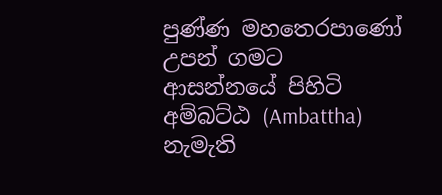පුණ්ණ මහතෙරපාණෝ උපන් ගමට ආසන්නයේ පිහිටි අම්බට්ඨ (Ambattha) නැමැති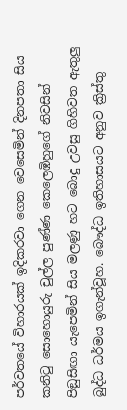පර්වතයේ විහාරයක් ඉදිකරවා ගෙන වෙසෙමින් දිනපතා සිය කනිටු සොහොයුරු චුල්ල පුණ්ණ කෙලෙඹිහුගේ නිවසින් පිඞුසිඟා යැපෙමින් සිය මලණු හට බොදු උවසු ගිහිවත ඇතුලු බුද්ධ ධර්මය ඉගැන්වූහ. බෞද්ධ ඉතිහාසයට අනුව ක්‍රිස්තු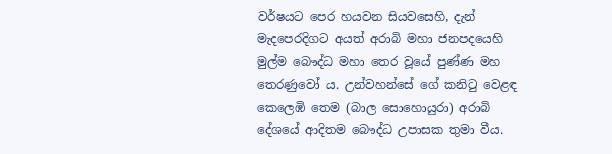වර්ෂයට පෙර හයවන සියවසෙහි, දැන් මැදපෙරදිගට අයත් අරාබි මහා ජනපදයෙහි මුල්ම බෞද්ධ මහා තෙර වූයේ පුණ්ණ මහ තෙරණුවෝ ය. උන්වහන්සේ ගේ කනිටු වෙළඳ කෙලෙඹි තෙම (බාල සොහොයුරා) අරාබි දේශයේ ආදිතම බෞද්ධ උපාසක තුමා වීය.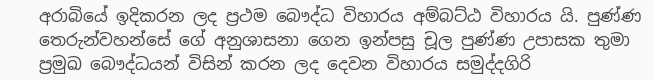අරාබියේ ඉදිකරන ලද ප්‍රථම බෞද්ධ විහාරය අම්බට්ඨ විහාරය යි. පුණ්ණ තෙරුන්වහන්සේ ගේ අනුශාසනා ගෙන ඉන්පසු චූල පුණ්ණ උපාසක තුමා ප්‍රමුඛ බෞද්ධයන් විසින් කරන ලද දෙවන විහාරය සමුද්දගිරි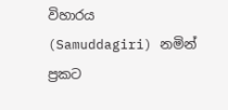විහාරය (Samuddagiri) නමින් ප්‍රකට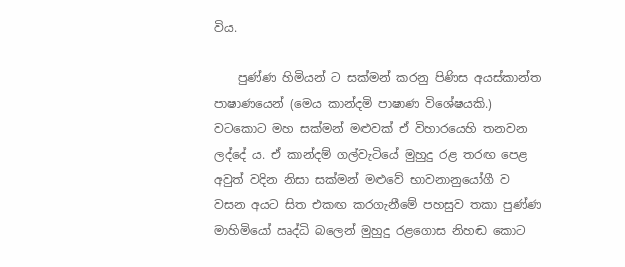විය.

    පුණ්ණ හිමියන් ට සක්මන් කරනු පිණිස අයස්කාන්ත පාෂාණයෙන් (මෙය කාන්දමි පාෂාණ විශේෂයකි.) වටකොට මහ සක්මන් මළුවක් ඒ විහාරයෙහි තනවන ලද්දේ ය. ඒ කාන්දම් ගල්වැටියේ මුහුදු රළ තරඟ පෙළ අවුත් වදින නිසා සක්මන් මළුවේ භාවනානුයෝගී ව වසන අයට සිත එකඟ කරගැනීමේ පහසුව තකා පුණ්ණ මාහිමියෝ ඍද්ධි බලෙන් මුහුදු රළගොස නිහඬ කොට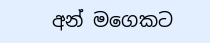අන් මගෙකට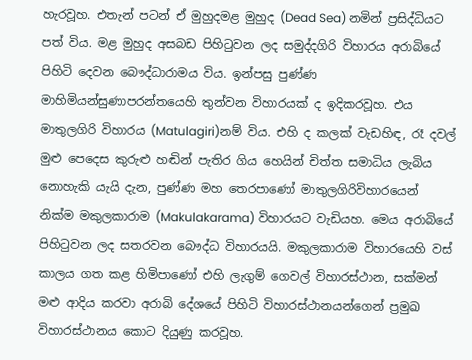හැරවූහ. එතැන් පටන් ඒ මුහුදමළ මුහුද (Dead Sea) නමින් ප්‍රසිද්ධියට පත් විය. මළ මුහුද අසබඩ පිහිටුවන ලද සමුද්දගිරි විහාරය අරාබියේ පිහිටි දෙවන බෞද්ධාරාමය විය. ඉන්පසු පුණ්ණ මාහිමියන්සුණාපරන්තයෙහි තුන්වන විහාරයක් ද ඉදිකරවූහ. එය මාතුලගිරි විහාරය (Matulagiri)නම් විය. එහි ද කලක් වැඩහිඳ, රෑ දවල් මුළු පෙදෙස කුරුළු හඬින් පැතිර ගිය හෙයින් චිත්ත සමාධිය ලැබිය නොහැකි යැයි දැන, පුණ්ණ මහ තෙරපාණෝ මාතුලගිරිවිහාරයෙන් නික්ම මකුලකාරාම (Makulakarama) විහාරයට වැඩියහ. මෙය අරාබියේ පිහිටුවන ලද සතරවන බෞද්ධ විහාරයයි. මකුලකාරාම විහාරයෙහි වස් කාලය ගත කළ හිමිපා‍ණෝ එහි ලැගුම් ගෙවල් විහාරස්ථාන, සක්මන් මළු ආදිය කරවා අරාබි දේශයේ පිහිටි විහාරස්ථානයන්ගෙන් ප්‍රමුඛ විහාරස්ථානය කොට දියුණු කරවූහ.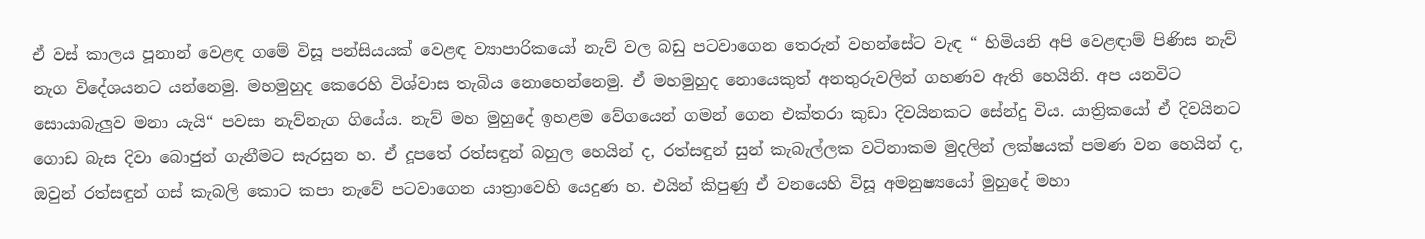ඒ වස් කාලය පූනාන් වෙළඳ ගමේ විසූ පන්සියයක් වෙළඳ ව්‍යාපාරිකයෝ නැව් වල බඩු පටවාගෙන තෙරුන් වහන්සේට වැඳ “ හිමියනි අපි වෙළඳාම් පිණිස නැව් නැග විදේශයනට යන්නෙමු. මහමුහුද කෙරෙහි විශ්වාස තැබිය නොහෙන්නෙමු. ඒ මහමුහුද නොයෙකුත් අනතුරුවලින් ගහණව ඇති හෙයිනි. අප යනවිට සොයාබැලුව මනා යැයි“ පවසා නැව්නැග ගියේය. නැව් මහ මුහුදේ ඉහළම වේගයෙන් ගමන් ගෙන එක්තරා කුඩා දිවයිනකට සේන්දු විය. යාත්‍රිකයෝ ඒ දිවයිනට ගොඩ බැස දිවා බොජුන් ගැනීමට සැරසුන හ. ඒ දූපතේ රත්සඳුන් බහුල හෙයින් ද, රත්සඳුන් සුන් කැබැල්ලක වටිනාකම මුදලින් ලක්ෂයක් පමණ වන හෙයින් ද, ඔවුන් රත්සඳුන් ගස් කැබලි කොට කපා නැවේ පටවාගෙන යාත්‍රාවෙහි යෙදුණ හ. එයින් කිපුණු ඒ වනයෙහි විසූ අමනුෂ්‍යයෝ මුහුදේ මහා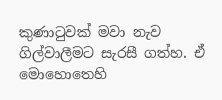කුණාටුවක් මවා නැව ගිල්වාලීමට සැරසී ගත්හ. ඒ මොහොතෙහි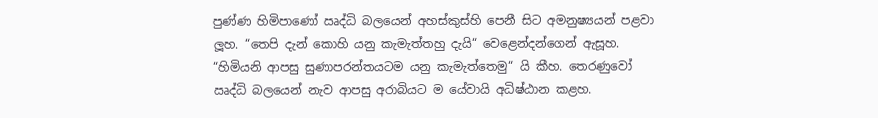පුණ්ණ හිමිපාණෝ ඍද්ධි බලයෙන් අහස්කුස්හි පෙනී සිට අමනුෂ්‍යයන් පළවා ලූහ. “තෙපි දැන් කොහි යනු කැමැත්තහු දැයි“ වෙළෙන්දන්ගෙන් ඇසූහ. “හිමියනි ආපසු සුණාපරන්තයටම යනු කැමැත්තෙමු“ යි කීහ. තෙරණුවෝ ඍද්ධි බලයෙන් නැව ආපසු අරාබියට ම යේවායි අධිෂ්ඨාන කළහ.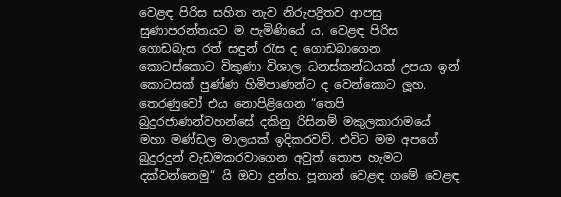වෙළඳ පිරිස සහිත නැව නිරුපද්‍රිතව ආපසු සුණාපරන්තයට ම පැමිණියේ ය. වෙළඳ පිරිස ගොඩබැස රත් සඳුන් රැස ද ගොඩබාගෙන කොටස්කොට විකුණා විශාල ධනස්කන්ධයක් උපයා ඉන් කොටසක් පුණ්ණ හිමිපාණන්ට ද වෙන්කොට ලූහ. තෙරණුවෝ එය නොපිළිගෙන “තෙපි බුදුරජාණන්වහන්සේ දකිනු රිසිනම් මකුලකාරාමයේ මහා මණ්ඩල මාලයක් ඉදිකරවව්. එවිට මම අපගේ බුදුරදුන් වැඩමකරවාගෙන අවුත් තොප හැමට දක්වන්නෙමු“ යි ඔවා දුන්හ. පූනාන් වෙළඳ ගමේ වෙළඳ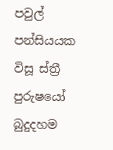පවුල් පන්සියයක විසූ ස්ත්‍රී පුරුෂයෝ බුදුදහම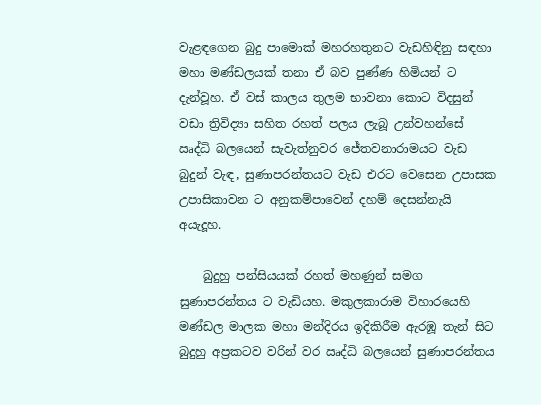වැළඳගෙන බුදු පාමොක් මහරහතුනට වැඩහිඳිනු සඳහා මහා මණ්ඩලයක් තනා ඒ බව පුණ්ණ හිමියන් ට දැන්වූහ. ඒ වස් කාලය තුලම භාවනා කොට විදසුන් වඩා ත්‍රිවිද්‍යා සහිත රහත් පලය ලැබූ උන්වහන්සේ ඍද්ධි බලයෙන් සැවැත්නුවර ජේතවනාරාමයට වැඩ බුදුන් වැඳ, සුණාපරන්තයට වැඩ එරට වෙසෙන උපාසක උපාසිකාවන ට අනුකම්පාවෙන් දහම් දෙසන්නැයි අයැදූහ.

    බුදුහු පන්සියයක් රහත් මහණුන් සමග සුණාපරන්තය ට වැඩියහ. මකුලකාරාම විහාරයෙහි මණ්ඩල මාලක මහා මන්දිරය ඉදිකිරීම ඇරඹූ තැන් සිට බුදුහු අප්‍රකටව වරින් වර ඍද්ධි බලයෙන් සුණාපරන්තය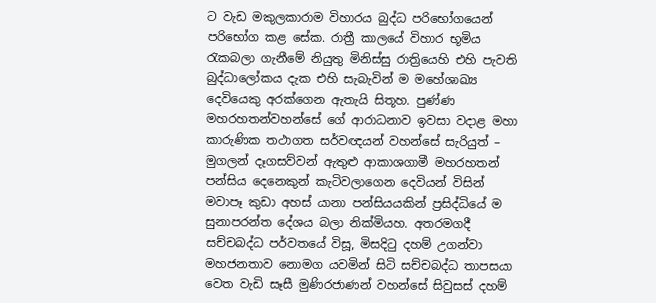ට වැඩ මකුලකාරාම විහාරය බුද්ධ පරිභෝගයෙන් පරිභෝග කළ සේක. රාත්‍රී කාලයේ විහාර භූමිය රැකබලා ගැනීමේ නියුතු මිනිස්සු රාත්‍රියෙහි එහි පැවති බුද්ධාලෝකය දැක එහි සැබැවින් ම මහේශාඛ්‍ය දෙවියෙකු අරක්ගෙන ඇතැයි සිතූහ. පුණ්ණ මහරහතන්වහන්සේ ගේ ආරාධනාව ඉවසා වදාළ මහා කාරුණික තථාගත සර්වඥයන් වහන්සේ සැරියුත් – මුගලන් දෑගසව්වන් ඇතුළු ආකාශගාමී මහරහතන් පන්සිය දෙනෙකුන් කැටිවලාගෙන දෙවියන් විසින් මවාපෑ කුඩා අහස් යානා පන්සියයකින් ප්‍රසිද්ධියේ ම සුනාපරන්ත දේශය බලා නික්මියහ. අතරමගදී සච්චබද්ධ පර්වතයේ විසූ, මිසදිටු දහම් උගන්වා මහජනතාව නොමග යවමින් සිටි සච්චබද්ධ තාපසයා වෙත වැඩි සෑසී මුණිරජාණන් වහන්සේ සිවුසස් දහම්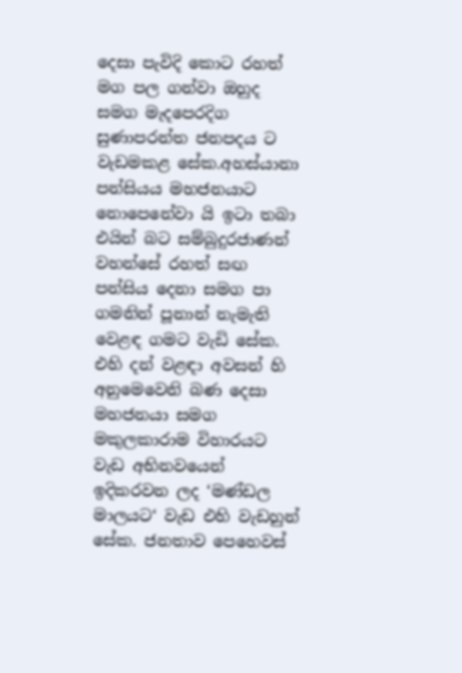දෙසා පැවිදි කොට රහත් මග පල ගන්වා ඔහුද සමග මැදපෙරදිග සුණාපරන්ත ජනපදය ට වැඩමකළ සේක.අහස්යානා පන්සියය මහජනයාට නොපෙනේවා යි ඉටා තබා එයින් බට සම්බුදුරජාණන් වහන්සේ රහත් සඟ පන්සිය දෙනා සමග පා ගමනින් පූනාන් නැමැති වෙළඳ ගමට වැඩි සේක. එහි දන් වළඳා අවසන් හි අනුමෙවෙනි බණ දෙසා මහජනයා සමග මකුලකාරාම විහාරයට වැඩ අභිනවයෙන් ඉදිකරවන ලද ‘මණ්ඩල මාලයට‘ වැඩ එහි වැඩහුන් සේක. ජනතාව පෙහෙවස්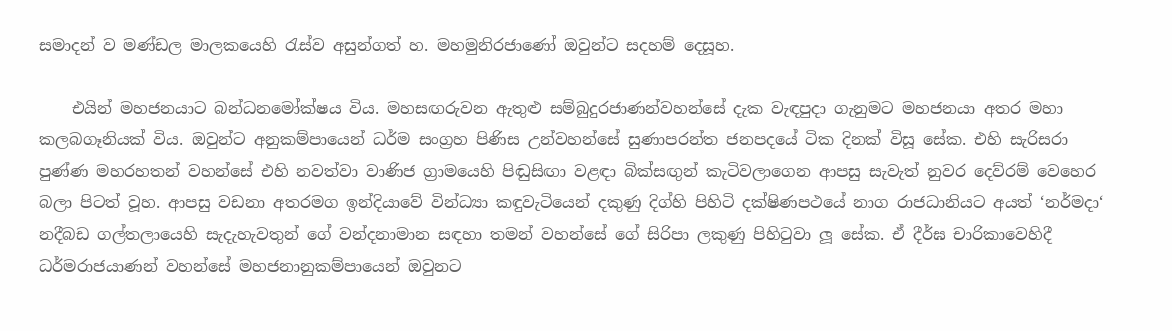සමාදන් ව මණ්ඩල මාලකයෙහි රැස්ව අසුන්ගත් හ. මහමුනිරජාණෝ ඔවුන්ට සදහම් දෙසූහ.

    එයින් මහජනයාට බන්ධනමෝක්ෂය විය. මහසඟරුවන ඇතුළු සම්බුදුරජාණන්වහන්සේ දැක වැඳපුදා ගැනුමට මහජනයා අතර මහා කලබගෑනියක් විය. ඔවුන්ට අනුකම්පායෙන් ධර්ම සංග්‍රහ පිණිස උන්වහන්සේ සුණාපරන්ත ජනපදයේ ටික දිනක් විසූ සේක. එහි සැරිසරා පුණ්ණ මහරහතන් වහන්සේ එහි නවත්වා වාණිජ ග්‍රාමයෙහි පිඬුසිඟා වළඳා බික්සඟුන් කැටිවලාගෙන ආපසු සැවැත් නුවර දෙව්රම් වෙහෙර බලා පිටත් වූහ. ආපසු වඩනා අතරමග ඉන්දියාවේ වින්ධ්‍යා කඳුවැටියෙන් දකුණු දිග්හි පිහිටි දක්ෂිණපථයේ නාග රාජධානියට අයත් ‘නර්මදා‘ නදීබඩ ගල්තලායෙහි සැදැහැවතුන් ගේ වන්දනාමාන සඳහා තමන් වහන්සේ ගේ සිරිපා ලකුණු පිහිටුවා ලූ සේක. ඒ දීර්ඝ චාරිකාවෙහිදී ධර්මරාජයාණන් වහන්සේ මහජනානුකම්පායෙන් ඔවුනට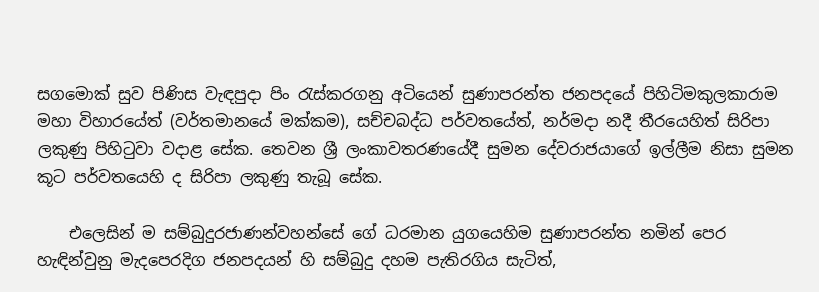සගමොක් සුව පිණිස වැඳපුදා පිං රැස්කරගනු අටියෙන් සුණාපරන්ත ජනපදයේ පිහිටිමකුලකාරාම මහා විහාරයේත් (වර්තමානයේ මක්කම), සච්චබද්ධ පර්වතයේත්, නර්මදා නදී තීරයෙහිත් සිරිපා ලකුණු පිහිටුවා වදාළ සේක. තෙවන ශ්‍රී ලංකාවතරණයේදී සුමන දේවරාජයාගේ ඉල්ලීම නිසා සුමන කූට පර්වතයෙහි ද සිරිපා ලකුණු තැබූ සේක.

    එලෙසින් ම සම්බුදුරජාණන්වහන්සේ ගේ ධරමාන යුගයෙහිම සුණාපරන්ත නමින් පෙර හැඳින්වුනු මැදපෙරදිග ජනපදයන් හි සම්බුදු දහම පැතිරගිය සැටිත්,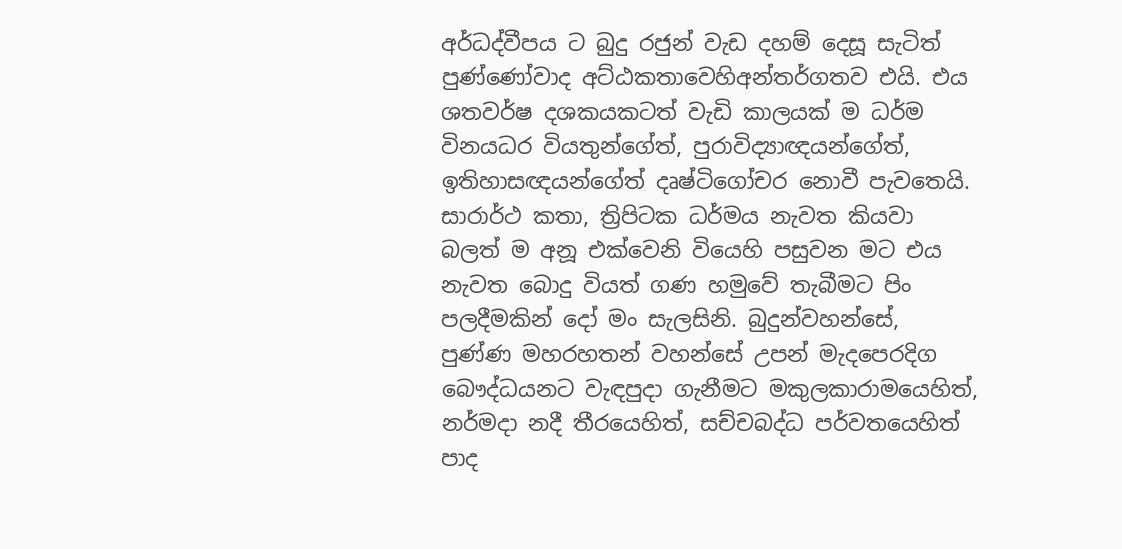අර්ධද්වීපය ට බුදු රජුන් වැඩ දහම් දෙසූ සැටිත් පුණ්ණෝවාද අට්ඨකතාවෙහිඅන්තර්ගතව එයි. එය ශතවර්ෂ දශකයකටත් වැඩි කාලයක් ම ධර්ම විනයධර වියතුන්ගේත්, පුරාවිද්‍යාඥයන්ගේත්, ඉතිහාසඥයන්ගේත් දෘෂ්ටිගෝචර නොවී පැවතෙයි. සාරාර්ථ කතා, ත්‍රිපිටක ධර්මය නැවත කියවා බලත් ම අනූ එක්වෙනි වියෙහි පසුවන මට එය නැවත බොදු වියත් ගණ හමුවේ තැබීමට පිං පලදීමකින් දෝ මං සැලසිනි. බුදුන්වහන්සේ, පුණ්ණ මහරහතන් වහන්සේ උපන් මැදපෙරදිග බෞද්ධයනට වැඳපුදා ගැනීමට මකුලකාරාමයෙහිත්, නර්මදා නදී තීරයෙහිත්, සච්චබද්ධ පර්වතයෙහිත් පාද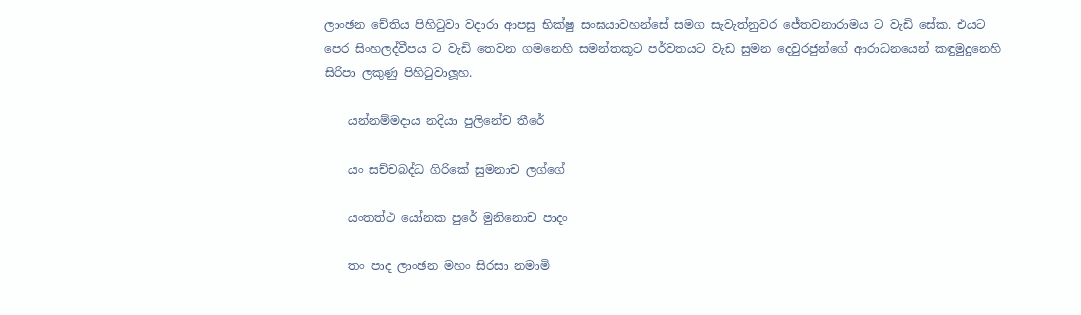ලාංඡන චේතිය පිහිටුවා වදාරා ආපසු භික්ෂු සංඝයාවහන්සේ සමග සැවැත්නුවර ජේතවනාරාමය ට වැඩි සේක. එයට පෙර සිංහලද්වීපය ට වැඩි තෙවන ගමනෙහි සමන්තකූට පර්වතයට වැඩ සුමන දෙවුරජුන්ගේ ආරාධනයෙන් කඳුමුදුනෙහි සිරිපා ලකුණු පිහිටුවාලූහ.

    යන්නම්මදාය නදියා පුලිනේච තීරේ

    යං සච්චබද්ධ ගිරිකේ සුමනාච ලග්ගේ

    යංතත්ථ යෝනක පුරේ මුනිනොච පාදං

    තං පාද ලාංඡන මහං සිරසා නමාමි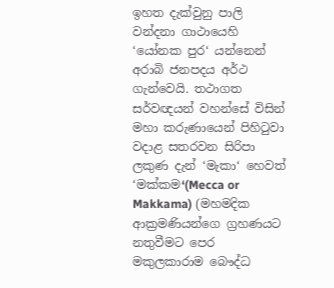ඉහත දැක්වුනු පාලි වන්දනා ගාථායෙහි ‘යෝනක පුර‘ යන්නෙන් අරාබි ජනපදය අර්ථ ගැන්වෙයි. තථාගත සර්වඥයන් වහන්සේ විසින් මහා කරුණායෙන් පිහිටුවා වදාළ සතරවන සිරිපා ලකුණ දැන් ‘මැකා‘ හෙවත් ‘මක්කම‘(Mecca or Makkama) (මහමදික ආක්‍රමණියන්ගෙ ග්‍රහණයට නතුවීමට පෙර මකුලකාරාම බෞද්ධ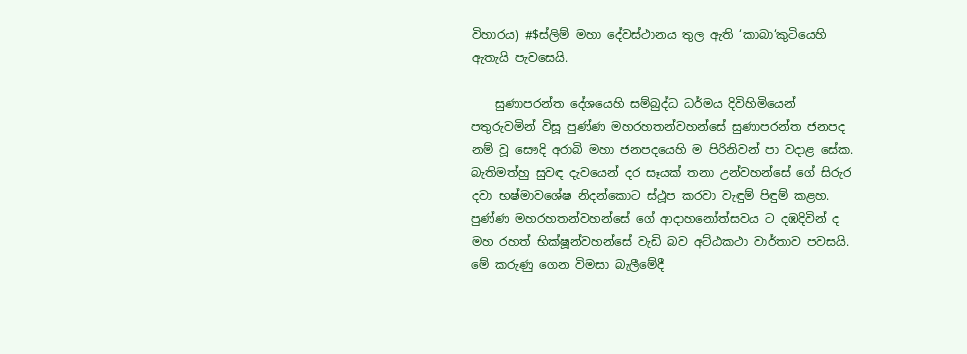විහාරය) #$ස්ලිම් මහා දේවස්ථානය තුල ඇති ‘කාබා‘කුටියෙහි ඇතැයි පැවසෙයි.

    සුණාපරන්ත දේශයෙහි සම්බුද්ධ ධර්මය දිවිහිමියෙන් පතුරුවමින් විසූ පුණ්ණ මහරහතන්වහන්සේ සුණාපරන්ත ජනපද නම් වූ සෞදි අරාබි මහා ජනපදයෙහි ම පිරිනිවන් පා වදාළ සේක. බැතිමත්හු සුවඳ දැවයෙන් දර සෑයක් තනා උන්වහන්සේ ගේ සිරුර දවා භෂ්මාවශේෂ නිදන්කොට ස්ථූප කරවා වැඳුම් පිඳුම් කළහ. පුණ්ණ මහරහතන්වහන්සේ ගේ ආදාහනෝත්සවය ට දඹදිවින් ද මහ රහත් භික්ෂූන්වහන්සේ වැඩි බව අට්ඨකථා වාර්තාව පවසයි. මේ කරුණු ගෙන විමසා බැලීමේදී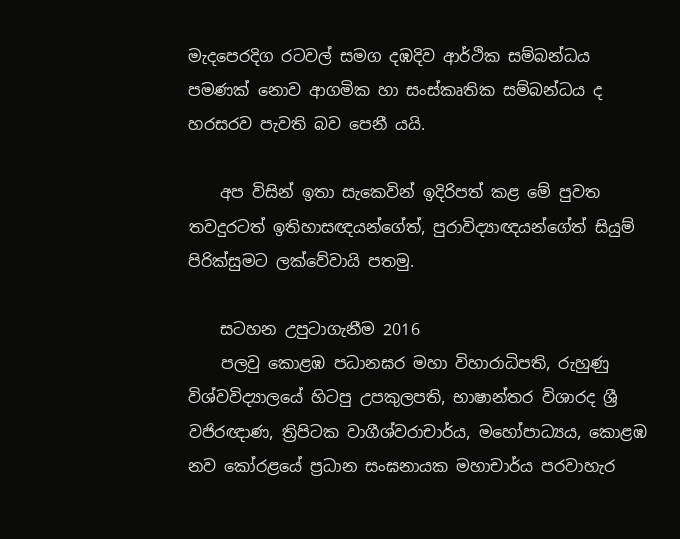මැදපෙරදිග රටවල් සමග දඹදිව ආර්ථික සම්බන්ධය පමණක් නොව ආගමික හා සංස්කෘතික සම්බන්ධය ද හරසරව පැවති බව පෙනී යයි.

    අප විසින් ඉතා සැකෙවින් ඉදිරිපත් කළ මේ පුවත තවදුරටත් ඉතිහාසඥයන්ගේත්, පුරාවිද්‍යාඥයන්ගේත් සියුම් පිරික්සුමට ලක්වේවායි පතමු.

    සටහන උපුටාගැනීම 2016
    පලවු කොළඹ පධානඝර මහා විහාරාධිපති, රුහුණු විශ්වවිද්‍යාලයේ හිටපු උපකුලපති, භාෂාන්තර විශාරද ශ්‍රී වජිරඥාණ, ත්‍රිපිටක වාගීශ්වරාචාර්ය, මහෝපාධ්‍යය, කොළඹ නව කෝරළයේ ප්‍රධාන සංඝනායක මහාචාර්ය පරවාහැර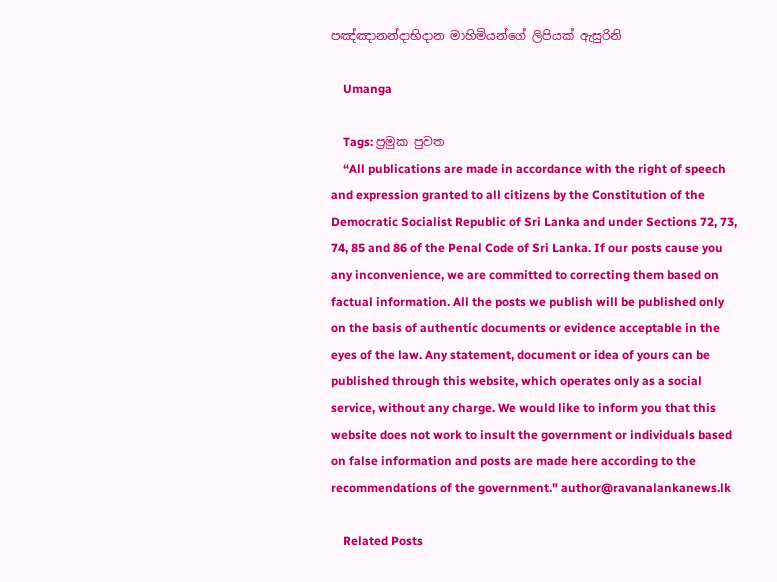පඤ්ඤානන්දාභිදාන මාහිමියන්ගේ ලිපියක් ඇසුරිනි

    Umanga

    Tags: ප්‍රමුක පුවත
    “All publications are made in accordance with the right of speech and expression granted to all citizens by the Constitution of the Democratic Socialist Republic of Sri Lanka and under Sections 72, 73, 74, 85 and 86 of the Penal Code of Sri Lanka. If our posts cause you any inconvenience, we are committed to correcting them based on factual information. All the posts we publish will be published only on the basis of authentic documents or evidence acceptable in the eyes of the law. Any statement, document or idea of yours can be published through this website, which operates only as a social service, without any charge. We would like to inform you that this website does not work to insult the government or individuals based on false information and posts are made here according to the recommendations of the government." author@ravanalankanews.lk

    Related Posts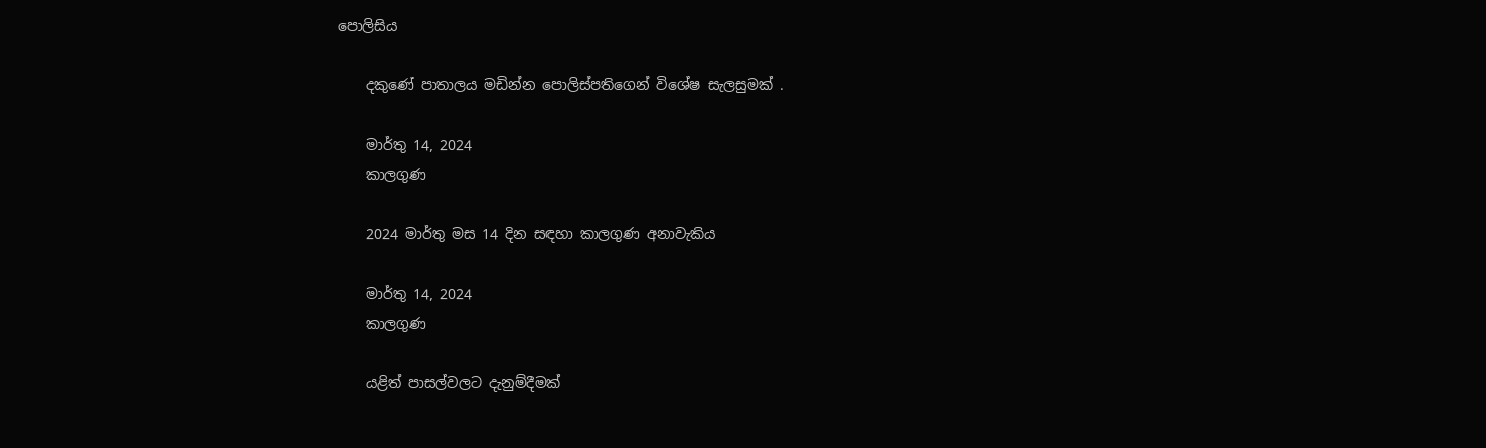පොලිසිය

    දකුණේ පාතාලය මඩින්න පොලිස්පතිගෙන් විශේෂ සැලසුමක් .

    මාර්තු 14, 2024
    කාලගුණ

    2024 මාර්තු මස 14 දින සඳහා කාලගුණ අනාවැකිය

    මාර්තු 14, 2024
    කාලගුණ

    යළිත් පාසල්වලට දැනුම්දීමක්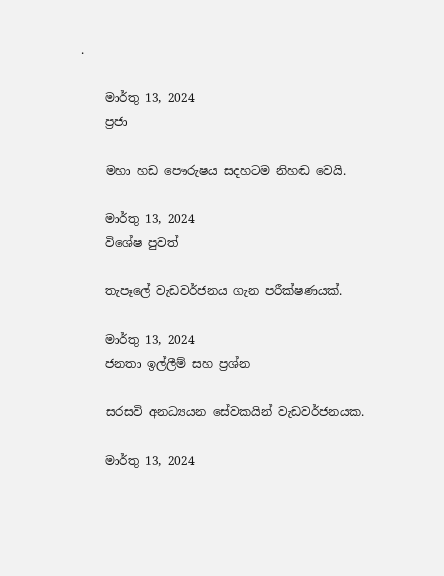.

    මාර්තු 13, 2024
    ප්‍රජා

    මහා හඩ පෞරුෂය සදහටම නිහඬ වෙයි.

    මාර්තු 13, 2024
    විශේෂ පුවත්

    තැපෑලේ වැඩවර්ජනය ගැන පරීක්ෂණයක්.

    මාර්තු 13, 2024
    ජනතා ඉල්ලීම් සහ ප්‍රශ්න

    සරසවි අනධ්‍යයන සේවකයින් වැඩවර්ජනයක.

    මාර්තු 13, 2024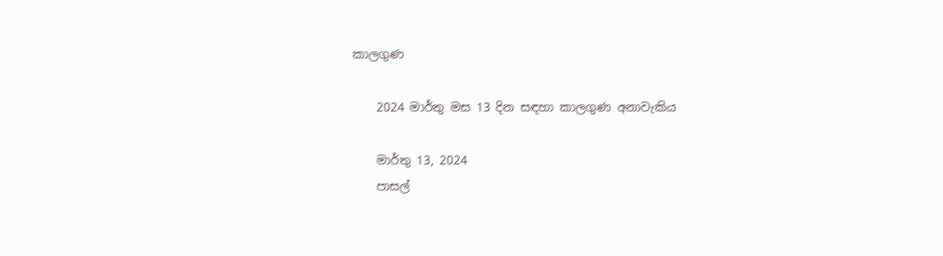කාලගුණ

    2024 මාර්තු මස 13 දින සඳහා කාලගුණ අනාවැකිය

    මාර්තු 13, 2024
    පාසල්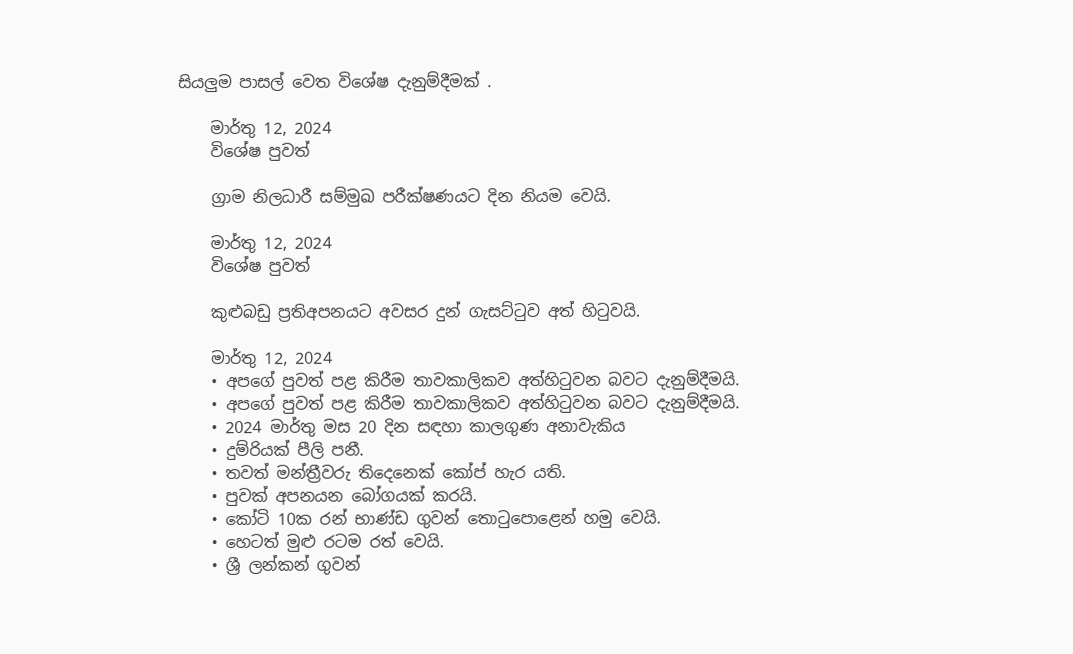සියලුම පාසල් වෙත විශේෂ දැනුම්දීමක් .

    මාර්තු 12, 2024
    විශේෂ පුවත්

    ග්‍රාම නිලධාරී සම්මුඛ පරීක්ෂණයට දින නියම වෙයි.

    මාර්තු 12, 2024
    විශේෂ පුවත්

    කුළුබඩු ප්‍රතිඅපනයට අවසර දුන් ගැසට්ටුව අත් හිටුවයි.

    මාර්තු 12, 2024
    • අපගේ පුවත් පළ කිරීම තාවකාලිකව අත්හිටුවන බවට දැනුම්දීමයි.
    • අපගේ පුවත් පළ කිරීම තාවකාලිකව අත්හිටුවන බවට දැනුම්දීමයි.
    • 2024 මාර්තු මස 20 දින සඳහා කාලගුණ අනාවැකිය
    • දුම්රියක් පීලි පනී.
    • තවත් මන්ත්‍රීවරු තිදෙනෙක් කෝප් හැර යති.
    • පුවක් අපනයන බෝගයක් කරයි.
    • කෝටි 10ක රන් භාණ්ඩ ගුවන් තොටුපොළෙන් හමු වෙයි.
    • හෙටත් මුළු රටම රත් වෙයි.
    • ශ්‍රී ලන්කන් ගුවන්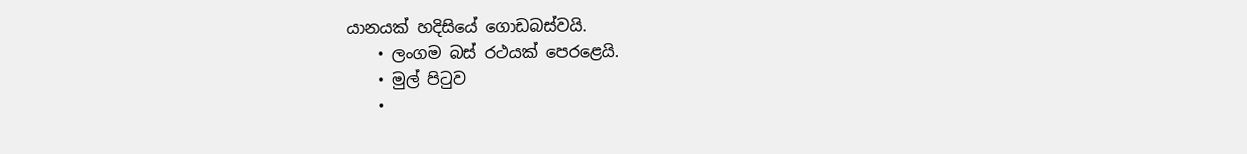යානයක් හදිසියේ ගොඩබස්වයි.
    • ලංගම බස් රථයක් පෙරළෙයි.
    • මුල් පිටුව
    •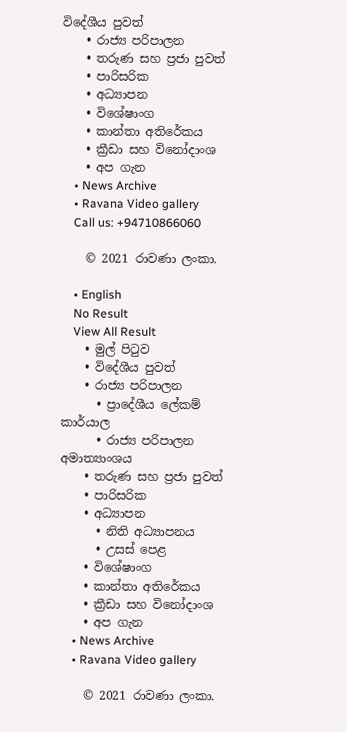විදේශීය පුවත්
    • රාජ්‍ය පරිපාලන
    • තරුණ සහ ප්‍රජා පුවත්
    • පාරිසරික
    • අධ්‍යාපන
    • විශේෂාංග
    • කාන්තා අතිරේකය
    • ක්‍රීඩා සහ විනෝදාංශ
    • අප ගැන
    • News Archive
    • Ravana Video gallery
    Call us: +94710866060

    © 2021 රාවණා ලංකා.

    • English
    No Result
    View All Result
    • මුල් පිටුව
    • විදේශීය පුවත්
    • රාජ්‍ය පරිපාලන
      • ප්‍රාදේශීය ලේකම් කාර්යාල
      • රාජ්‍ය පරිපාලන අමාත්‍යාංශය
    • තරුණ සහ ප්‍රජා පුවත්
    • පාරිසරික
    • අධ්‍යාපන
      • නිති අධ්‍යාපනය
      • උසස් පෙළ
    • විශේෂාංග
    • කාන්තා අතිරේකය
    • ක්‍රීඩා සහ විනෝදාංශ
    • අප ගැන
    • News Archive
    • Ravana Video gallery

    © 2021 රාවණා ලංකා.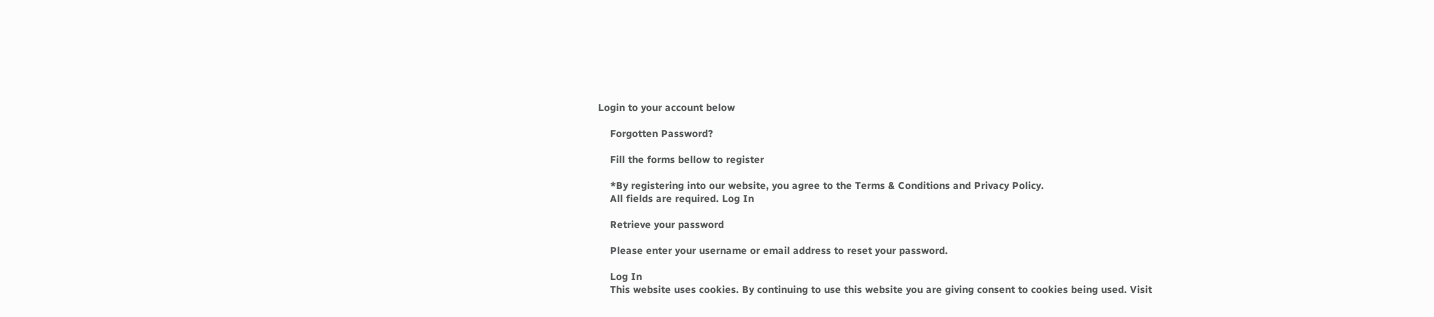Login to your account below

    Forgotten Password?

    Fill the forms bellow to register

    *By registering into our website, you agree to the Terms & Conditions and Privacy Policy.
    All fields are required. Log In

    Retrieve your password

    Please enter your username or email address to reset your password.

    Log In
    This website uses cookies. By continuing to use this website you are giving consent to cookies being used. Visit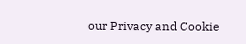our Privacy and Cookie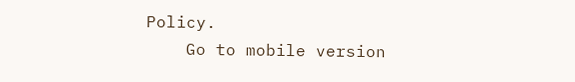Policy.
    Go to mobile version